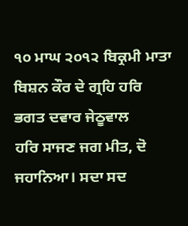੧੦ ਮਾਘ ੨੦੧੨ ਬਿਕ੍ਰਮੀ ਮਾਤਾ ਬਿਸ਼ਨ ਕੌਰ ਦੇ ਗ੍ਰਹਿ ਹਰਿ ਭਗਤ ਦਵਾਰ ਜੇਠੂਵਾਲ
ਹਰਿ ਸਾਜਣ ਜਗ ਮੀਤ, ਦੋ ਜਹਾਨਿਆ। ਸਦਾ ਸਦ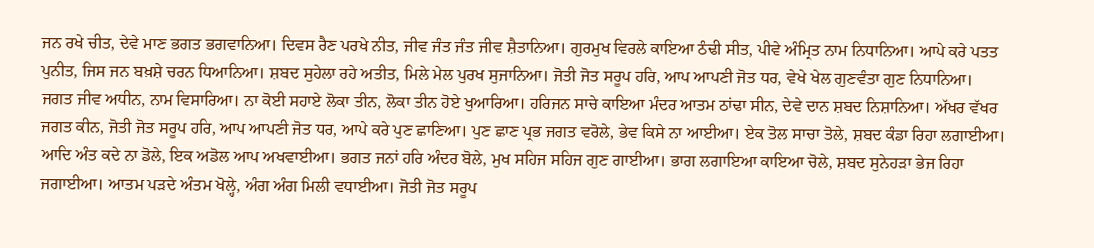ਜਨ ਰਖੇ ਚੀਤ, ਦੇਵੇ ਮਾਣ ਭਗਤ ਭਗਵਾਨਿਆ। ਦਿਵਸ ਰੈਣ ਪਰਖੇ ਨੀਤ, ਜੀਵ ਜੰਤ ਜੰਤ ਜੀਵ ਸ਼ੈਤਾਨਿਆ। ਗੁਰਮੁਖ ਵਿਰਲੇ ਕਾਇਆ ਠੰਢੀ ਸੀਤ, ਪੀਵੇ ਅੰਮ੍ਰਿਤ ਨਾਮ ਨਿਧਾਨਿਆ। ਆਪੇ ਕਰੇ ਪਤਤ ਪੁਨੀਤ, ਜਿਸ ਜਨ ਬਖ਼ਸ਼ੇ ਚਰਨ ਧਿਆਨਿਆ। ਸ਼ਬਦ ਸੁਹੇਲਾ ਰਹੇ ਅਤੀਤ, ਮਿਲੇ ਮੇਲ ਪੁਰਖ ਸੁਜਾਨਿਆ। ਜੋਤੀ ਜੋਤ ਸਰੂਪ ਹਰਿ, ਆਪ ਆਪਣੀ ਜੋਤ ਧਰ, ਵੇਖੇ ਖੇਲ ਗੁਣਵੰਤਾ ਗੁਣ ਨਿਧਾਨਿਆ। ਜਗਤ ਜੀਵ ਅਧੀਨ, ਨਾਮ ਵਿਸਾਰਿਆ। ਨਾ ਕੋਈ ਸਹਾਏ ਲੋਕਾ ਤੀਨ, ਲੋਕਾ ਤੀਨ ਹੋਏ ਖੁਆਰਿਆ। ਹਰਿਜਨ ਸਾਚੇ ਕਾਇਆ ਮੰਦਰ ਆਤਮ ਠਾਂਢਾ ਸੀਨ, ਦੇਵੇ ਦਾਨ ਸ਼ਬਦ ਨਿਸ਼ਾਨਿਆ। ਅੱਖਰ ਵੱਖਰ ਜਗਤ ਕੀਨ, ਜੋਤੀ ਜੋਤ ਸਰੂਪ ਹਰਿ, ਆਪ ਆਪਣੀ ਜੋਤ ਧਰ, ਆਪੇ ਕਰੇ ਪੁਣ ਛਾਣਿਆ। ਪੁਣ ਛਾਣ ਪ੍ਰਭ ਜਗਤ ਵਰੋਲੇ, ਭੇਵ ਕਿਸੇ ਨਾ ਆਈਆ। ਏਕ ਤੋਲ ਸਾਚਾ ਤੋਲੇ, ਸ਼ਬਦ ਕੰਡਾ ਰਿਹਾ ਲਗਾਈਆ। ਆਦਿ ਅੰਤ ਕਦੇ ਨਾ ਡੋਲੇ, ਇਕ ਅਡੋਲ ਆਪ ਅਖਵਾਈਆ। ਭਗਤ ਜਨਾਂ ਹਰਿ ਅੰਦਰ ਬੋਲੇ, ਮੁਖ ਸਹਿਜ ਸਹਿਜ ਗੁਣ ਗਾਈਆ। ਭਾਗ ਲਗਾਇਆ ਕਾਇਆ ਚੋਲੇ, ਸ਼ਬਦ ਸੁਨੇਹੜਾ ਭੇਜ ਰਿਹਾ ਜਗਾਈਆ। ਆਤਮ ਪੜਦੇ ਅੰਤਮ ਖੋਲ੍ਹੇ, ਅੰਗ ਅੰਗ ਮਿਲੀ ਵਧਾਈਆ। ਜੋਤੀ ਜੋਤ ਸਰੂਪ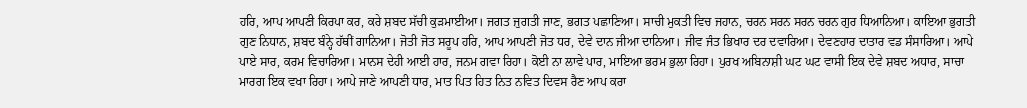ਹਰਿ, ਆਪ ਆਪਣੀ ਕਿਰਪਾ ਕਰ, ਕਰੇ ਸ਼ਬਦ ਸੱਚੀ ਕੁੜਮਾਈਆ। ਜਗਤ ਜੁਗਤੀ ਜਾਣ, ਭਗਤ ਪਛਾਣਿਆ। ਸਾਚੀ ਮੁਕਤੀ ਵਿਚ ਜਹਾਨ, ਚਰਨ ਸਰਨ ਸਰਨ ਚਰਨ ਗੁਰ ਧਿਆਨਿਆ। ਕਾਇਆ ਭੁਗਤੀ ਗੁਣ ਨਿਧਾਨ, ਸ਼ਬਦ ਬੰਨ੍ਹੇ ਹੱਥੀਂ ਗਾਨਿਆ। ਜੋਤੀ ਜੋਤ ਸਰੂਪ ਹਰਿ, ਆਪ ਆਪਣੀ ਜੋਤ ਧਰ, ਦੇਵੇ ਦਾਨ ਜੀਆ ਦਾਨਿਆ। ਜੀਵ ਜੰਤ ਭਿਖਾਰ ਦਰ ਦਵਾਰਿਆ। ਦੇਵਣਹਾਰ ਦਾਤਾਰ ਵਡ ਸੰਸਾਰਿਆ। ਆਪੇ ਪਾਏ ਸਾਰ, ਕਰਮ ਵਿਚਾਰਿਆ। ਮਾਨਸ ਦੇਹੀ ਆਈ ਹਾਰ, ਜਨਮ ਗਵਾ ਰਿਹਾ। ਕੋਈ ਨਾ ਲਾਵੇ ਪਾਰ, ਮਾਇਆ ਭਰਮ ਭੁਲਾ ਰਿਹਾ। ਪੁਰਖ ਅਬਿਨਾਸ਼ੀ ਘਟ ਘਟ ਵਾਸੀ ਇਕ ਦੇਵੇ ਸ਼ਬਦ ਅਧਾਰ, ਸਾਚਾ ਮਾਰਗ ਇਕ ਵਖਾ ਰਿਹਾ। ਆਪੇ ਜਾਣੇ ਆਪਣੀ ਧਾਰ, ਮਾਤ ਪਿਤ ਹਿਤ ਨਿਤ ਨਵਿਤ ਦਿਵਸ ਰੈਣ ਆਪ ਕਰਾ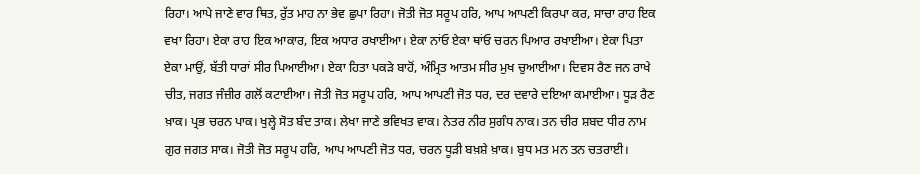ਰਿਹਾ। ਆਪੇ ਜਾਣੇ ਵਾਰ ਥਿਤ, ਰੁੱਤ ਮਾਹ ਨਾ ਭੇਵ ਛੁਪਾ ਰਿਹਾ। ਜੋਤੀ ਜੋਤ ਸਰੂਪ ਹਰਿ, ਆਪ ਆਪਣੀ ਕਿਰਪਾ ਕਰ, ਸਾਚਾ ਰਾਹ ਇਕ ਵਖਾ ਰਿਹਾ। ਏਕਾ ਰਾਹ ਇਕ ਆਕਾਰ, ਇਕ ਅਧਾਰ ਰਖਾਈਆ। ਏਕਾ ਨਾਂਓ ਏਕਾ ਥਾਂਓ ਚਰਨ ਪਿਆਰ ਰਖਾਈਆ। ਏਕਾ ਪਿਤਾ ਏਕਾ ਮਾਉਂ, ਬੱਤੀ ਧਾਰਾਂ ਸੀਰ ਪਿਆਈਆ। ਏਕਾ ਹਿਤਾ ਪਕੜੇ ਬਾਹੋਂ, ਅੰਮ੍ਰਿਤ ਆਤਮ ਸੀਰ ਮੁਖ ਚੁਆਈਆ। ਦਿਵਸ ਰੈਣ ਜਨ ਰਾਖੇ ਚੀਤ, ਜਗਤ ਜੰਜ਼ੀਰ ਗਲੋਂ ਕਟਾਈਆ। ਜੋਤੀ ਜੋਤ ਸਰੂਪ ਹਰਿ, ਆਪ ਆਪਣੀ ਜੋਤ ਧਰ, ਦਰ ਦਵਾਰੇ ਦਇਆ ਕਮਾਈਆ। ਧੂੜ ਰੈਣ ਖ਼ਾਕ। ਪ੍ਰਭ ਚਰਨ ਪਾਕ। ਖੁਲ੍ਹੇ ਸੋਤ ਬੰਦ ਤਾਕ। ਲੇਖਾ ਜਾਣੇ ਭਵਿਖਤ ਵਾਕ। ਨੇਤਰ ਨੀਰ ਸੁਗੰਧ ਨਾਕ। ਤਨ ਚੀਰ ਸ਼ਬਦ ਧੀਰ ਨਾਮ ਗੁਰ ਜਗਤ ਸਾਕ। ਜੋਤੀ ਜੋਤ ਸਰੂਪ ਹਰਿ, ਆਪ ਆਪਣੀ ਜੋਤ ਧਰ, ਚਰਨ ਧੂੜੀ ਬਖ਼ਸ਼ੇ ਖ਼ਾਕ। ਬੁਧ ਮਤ ਮਨ ਤਨ ਚਤਰਾਈ।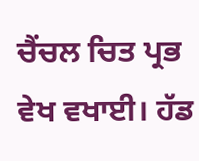ਚੈਂਚਲ ਚਿਤ ਪ੍ਰਭ ਵੇਖ ਵਖਾਈ। ਹੱਡ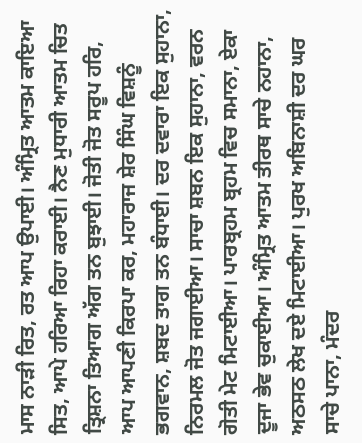ਮਾਸ ਨਾੜੀ ਰਿਤ, ਰਤ ਆਪ ਉਪਾਈ। ਅੰਮ੍ਰਿਤ ਆਤਮ ਕਾਇਆ ਸਿਤ, ਆਪੇ ਹਰਿਆ ਰਿਹਾ ਕਰਾਈ। ਨੈਣ ਮੁਧਾਰੀ ਆਤਮ ਚਿਤ ਤ੍ਰਿਸ਼ਨਾ ਤਿਆਗ ਅੱਗ ਤਨ ਬੁਝਾਈ। ਜੋਤੀ ਜੋਤ ਸਰੂਪ ਹਰਿ, ਆਪ ਆਪਣੀ ਕਿਰਪਾ ਕਰ, ਮਹਾਰਾਜ ਸ਼ੇਰ ਸਿੰਘ ਵਿਸ਼ਨੂੰ ਭਗਵਾਨ, ਸ਼ਬਦ ਤਾਗ ਤਨ ਬੰਧਾਈ। ਦਰ ਦਵਾਰਾ ਇਕ ਸੁਹਾਨਾ, ਨਿਰਮਲ ਜੋਤ ਜਗਾਈਆ। ਸਾਚਾ ਸ਼ਬਨ ਇਕ ਸੁਹਾਨਾ, ਵਰਨ ਗੋਤੀ ਮੇਟ ਮਿਟਾਈਆ। ਪਾਰਬ੍ਰਹਮ ਬ੍ਰਹਮ ਵਿਚ ਸਮਾਨਾ, ਏਕਾ ਦੂਜਾ ਭੇਵ ਚੁਕਾਈਆ। ਅੰਮ੍ਰਿਤ ਆਤਮ ਤੀਰਥ ਸਾਚੇ ਨਹਾਨਾ, ਅਠਸਠ ਲੇਖ ਦਏ ਮਿਟਾਈਆ। ਪੁਰਖ ਅਬਿਨਾਸ਼ੀ ਦਰ ਘਰ ਸਾਚੇ ਪਾਨਾ, ਮੰਦਰ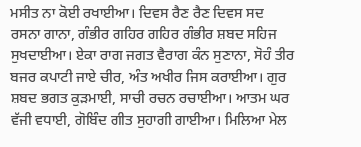ਮਸੀਤ ਨਾ ਕੋਈ ਰਖਾਈਆ। ਦਿਵਸ ਰੈਣ ਰੈਣ ਦਿਵਸ ਸਦ ਰਸਨਾ ਗਾਨਾ, ਗੰਭੀਰ ਗਹਿਰ ਗਹਿਰ ਗੰਭੀਰ ਸ਼ਬਦ ਸਹਿਜ ਸੁਖਦਾਈਆ। ਏਕਾ ਰਾਗ ਜਗਤ ਵੈਰਾਗ ਕੰਨ ਸੁਣਾਨਾ, ਸੋਹੰ ਤੀਰ ਬਜਰ ਕਪਾਟੀ ਜਾਏ ਚੀਰ, ਅੰਤ ਅਖੀਰ ਜਿਸ ਕਰਾਈਆ। ਗੁਰ ਸ਼ਬਦ ਭਗਤ ਕੁੜਮਾਈ, ਸਾਚੀ ਰਚਨ ਰਚਾਈਆ। ਆਤਮ ਘਰ ਵੱਜੀ ਵਧਾਈ, ਗੋਬਿੰਦ ਗੀਤ ਸੁਹਾਗੀ ਗਾਈਆ। ਮਿਲਿਆ ਮੇਲ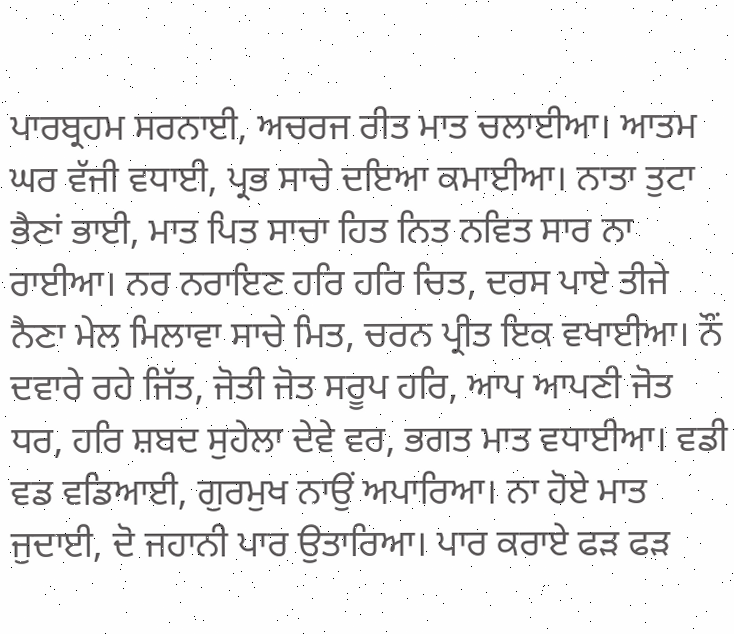ਪਾਰਬ੍ਰਹਮ ਸਰਨਾਈ, ਅਚਰਜ ਰੀਤ ਮਾਤ ਚਲਾਈਆ। ਆਤਮ ਘਰ ਵੱਜੀ ਵਧਾਈ, ਪ੍ਰਭ ਸਾਚੇ ਦਇਆ ਕਮਾਈਆ। ਨਾਤਾ ਤੁਟਾ ਭੈਣਾਂ ਭਾਈ, ਮਾਤ ਪਿਤ ਸਾਚਾ ਹਿਤ ਨਿਤ ਨਵਿਤ ਸਾਰ ਨਾ ਰਾਈਆ। ਨਰ ਨਰਾਇਣ ਹਰਿ ਹਰਿ ਚਿਤ, ਦਰਸ ਪਾਏ ਤੀਜੇ ਨੈਣਾ ਮੇਲ ਮਿਲਾਵਾ ਸਾਚੇ ਮਿਤ, ਚਰਨ ਪ੍ਰੀਤ ਇਕ ਵਖਾਈਆ। ਨੌਂ ਦਵਾਰੇ ਰਹੇ ਜਿੱਤ, ਜੋਤੀ ਜੋਤ ਸਰੂਪ ਹਰਿ, ਆਪ ਆਪਣੀ ਜੋਤ ਧਰ, ਹਰਿ ਸ਼ਬਦ ਸੁਹੇਲਾ ਦੇਵੇ ਵਰ, ਭਗਤ ਮਾਤ ਵਧਾਈਆ। ਵਡੀ ਵਡ ਵਡਿਆਈ, ਗੁਰਮੁਖ ਨਾਉਂ ਅਪਾਰਿਆ। ਨਾ ਹੋਏ ਮਾਤ ਜੁਦਾਈ, ਦੋ ਜਹਾਨੀ ਪਾਰ ਉਤਾਰਿਆ। ਪਾਰ ਕਰਾਏ ਫੜ ਫੜ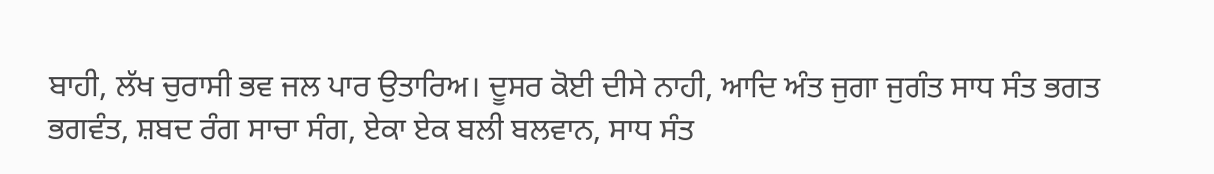ਬਾਹੀ, ਲੱਖ ਚੁਰਾਸੀ ਭਵ ਜਲ ਪਾਰ ਉਤਾਰਿਅ। ਦੂਸਰ ਕੋਈ ਦੀਸੇ ਨਾਹੀ, ਆਦਿ ਅੰਤ ਜੁਗਾ ਜੁਗੰਤ ਸਾਧ ਸੰਤ ਭਗਤ ਭਗਵੰਤ, ਸ਼ਬਦ ਰੰਗ ਸਾਚਾ ਸੰਗ, ਏਕਾ ਏਕ ਬਲੀ ਬਲਵਾਨ, ਸਾਧ ਸੰਤ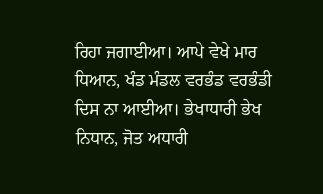ਰਿਹਾ ਜਗਾਈਆ। ਆਪੇ ਵੇਖੇ ਮਾਰ ਧਿਆਨ, ਖੰਡ ਮੰਡਲ ਵਰਭੰਡ ਵਰਭੰਡੀ ਦਿਸ ਨਾ ਆਈਆ। ਭੇਖਾਧਾਰੀ ਭੇਖ ਨਿਧਾਨ, ਜੋਤ ਅਧਾਰੀ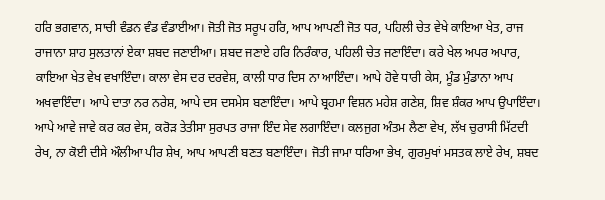ਹਰਿ ਭਗਵਾਨ, ਸਾਚੀ ਵੰਡਨ ਵੰਡ ਵੰਡਾਈਆ। ਜੋਤੀ ਜੋਤ ਸਰੂਪ ਹਰਿ, ਆਪ ਆਪਣੀ ਜੋਤ ਧਰ, ਪਹਿਲੀ ਚੇਤ ਵੇਖੇ ਕਾਇਆ ਖੇਤ, ਰਾਜ ਰਾਜਾਨਾ ਸ਼ਾਹ ਸੁਲਤਾਨਾਂ ਏਕਾ ਸ਼ਬਦ ਜਣਾਈਆ। ਸ਼ਬਦ ਜਣਾਏ ਹਰਿ ਨਿਰੰਕਾਰ, ਪਹਿਲੀ ਚੇਤ ਜਣਾਇੰਦਾ। ਕਰੇ ਖੇਲ ਅਪਰ ਅਪਾਰ, ਕਾਇਆ ਖੇਤ ਵੇਖ ਵਖਾਇੰਦਾ। ਕਾਲਾ ਵੇਸ ਦਰ ਦਰਵੇਸ਼, ਕਾਲੀ ਧਾਰ ਦਿਸ ਨਾ ਆਇੰਦਾ। ਆਪੇ ਹੋਵੇ ਧਾਰੀ ਕੇਸ, ਮੂੰਡ ਮੁੰਡਾਨਾ ਆਪ ਅਖਵਾਇੰਦਾ। ਆਪੇ ਦਾਤਾ ਨਰ ਨਰੇਸ਼, ਆਪੇ ਦਸ ਦਸਮੇਸ ਬਣਾਇੰਦਾ। ਆਪੇ ਬ੍ਰਹਮਾ ਵਿਸ਼ਨ ਮਹੇਸ਼ ਗਣੇਸ਼, ਸ਼ਿਵ ਸ਼ੰਕਰ ਆਪ ਉਪਾਇੰਦਾ। ਆਪੇ ਆਵੇ ਜਾਵੇ ਕਰ ਕਰ ਵੇਸ, ਕਰੋੜ ਤੇਤੀਸਾ ਸੁਰਪਤ ਰਾਜਾ ਇੰਦ ਸੇਵ ਲਗਾਇੰਦਾ। ਕਲਜੁਗ ਅੰਤਮ ਲੈਣਾ ਵੇਖ, ਲੱਖ ਚੁਰਾਸੀ ਮਿੱਟਦੀ ਰੇਖ, ਨਾ ਕੋਈ ਦੀਸੇ ਔਲੀਆ ਪੀਰ ਸ਼ੇਖ, ਆਪ ਆਪਣੀ ਬਣਤ ਬਣਾਇੰਦਾ। ਜੋਤੀ ਜਾਮਾ ਧਰਿਆ ਭੇਖ, ਗੁਰਮੁਖਾਂ ਮਸਤਕ ਲਾਏ ਰੇਖ, ਸ਼ਬਦ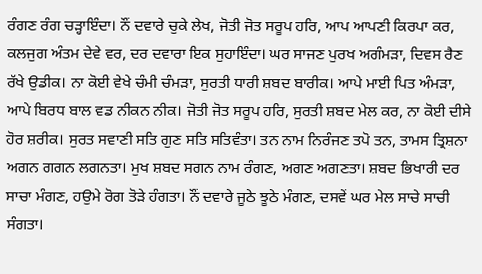ਰੰਗਣ ਰੰਗ ਚੜ੍ਹਾਇੰਦਾ। ਨੌਂ ਦਵਾਰੇ ਚੁਕੇ ਲੇਖ, ਜੋਤੀ ਜੋਤ ਸਰੂਪ ਹਰਿ, ਆਪ ਆਪਣੀ ਕਿਰਪਾ ਕਰ, ਕਲਜੁਗ ਅੰਤਮ ਦੇਵੇ ਵਰ, ਦਰ ਦਵਾਰਾ ਇਕ ਸੁਹਾਇੰਦਾ। ਘਰ ਸਾਜਣ ਪੁਰਖ ਅਗੰਮੜਾ, ਦਿਵਸ ਰੈਣ ਰੱਖੇ ਉਡੀਕ। ਨਾ ਕੋਈ ਵੇਖੇ ਚੰਮੀ ਚੰਮੜਾ, ਸੁਰਤੀ ਧਾਰੀ ਸ਼ਬਦ ਬਾਰੀਕ। ਆਪੇ ਮਾਈ ਪਿਤ ਅੰਮੜਾ, ਆਪੇ ਬਿਰਧ ਬਾਲ ਵਡ ਨੀਕਨ ਨੀਕ। ਜੋਤੀ ਜੋਤ ਸਰੂਪ ਹਰਿ, ਸੁਰਤੀ ਸ਼ਬਦ ਮੇਲ ਕਰ, ਨਾ ਕੋਈ ਦੀਸੇ ਹੋਰ ਸ਼ਰੀਕ। ਸੁਰਤ ਸਵਾਣੀ ਸਤਿ ਗੁਣ ਸਤਿ ਸਤਿਵੰਤਾ। ਤਨ ਨਾਮ ਨਿਰੰਜਣ ਤਪੋ ਤਨ, ਤਾਮਸ ਤ੍ਰਿਸ਼ਨਾ ਅਗਨ ਗਗਨ ਲਗਨਤਾ। ਮੁਖ ਸ਼ਬਦ ਸਗਨ ਨਾਮ ਰੰਗਣ, ਅਗਣ ਅਗਣਤਾ। ਸ਼ਬਦ ਭਿਖਾਰੀ ਦਰ ਸਾਚਾ ਮੰਗਣ, ਹਉਮੇ ਰੋਗ ਤੋੜੇ ਹੰਗਤਾ। ਨੌਂ ਦਵਾਰੇ ਜੂਠੇ ਝੂਠੇ ਮੰਗਣ, ਦਸਵੇਂ ਘਰ ਮੇਲ ਸਾਚੇ ਸਾਚੀ ਸੰਗਤਾ।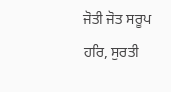ਜੋਤੀ ਜੋਤ ਸਰੂਪ ਹਰਿ, ਸੁਰਤੀ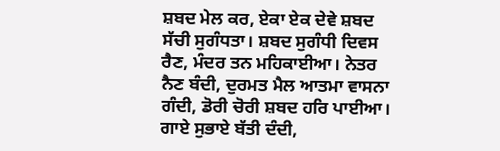ਸ਼ਬਦ ਮੇਲ ਕਰ, ਏਕਾ ਏਕ ਦੇਵੇ ਸ਼ਬਦ ਸੱਚੀ ਸੁਗੰਧਤਾ। ਸ਼ਬਦ ਸੁਗੰਧੀ ਦਿਵਸ ਰੈਣ, ਮੰਦਰ ਤਨ ਮਹਿਕਾਈਆ। ਨੇਤਰ ਨੈਣ ਬੰਦੀ, ਦੁਰਮਤ ਮੈਲ ਆਤਮਾ ਵਾਸਨਾ ਗੰਦੀ, ਡੋਰੀ ਚੋਰੀ ਸ਼ਬਦ ਹਰਿ ਪਾਈਆ। ਗਾਏ ਸੁਭਾਏ ਬੱਤੀ ਦੰਦੀ,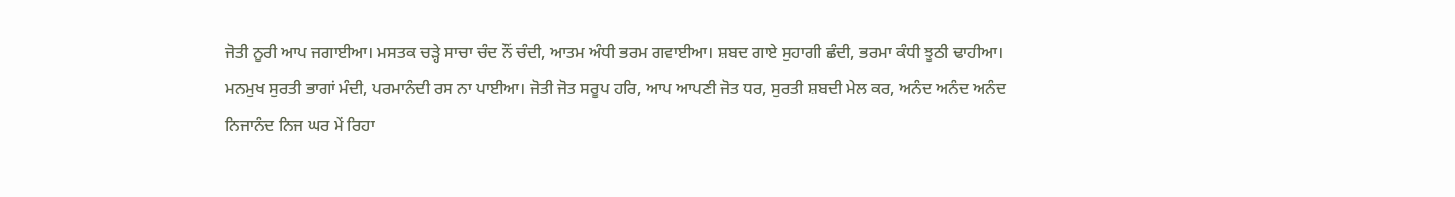ਜੋਤੀ ਨੂਰੀ ਆਪ ਜਗਾਈਆ। ਮਸਤਕ ਚੜ੍ਹੇ ਸਾਚਾ ਚੰਦ ਨੌਂ ਚੰਦੀ, ਆਤਮ ਅੰਧੀ ਭਰਮ ਗਵਾਈਆ। ਸ਼ਬਦ ਗਾਏ ਸੁਹਾਗੀ ਛੰਦੀ, ਭਰਮਾ ਕੰਧੀ ਝੂਠੀ ਢਾਹੀਆ। ਮਨਮੁਖ ਸੁਰਤੀ ਭਾਗਾਂ ਮੰਦੀ, ਪਰਮਾਨੰਦੀ ਰਸ ਨਾ ਪਾਈਆ। ਜੋਤੀ ਜੋਤ ਸਰੂਪ ਹਰਿ, ਆਪ ਆਪਣੀ ਜੋਤ ਧਰ, ਸੁਰਤੀ ਸ਼ਬਦੀ ਮੇਲ ਕਰ, ਅਨੰਦ ਅਨੰਦ ਅਨੰਦ ਨਿਜਾਨੰਦ ਨਿਜ ਘਰ ਮੇਂ ਰਿਹਾ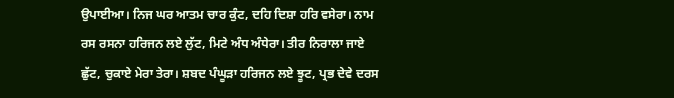ਉਪਾਈਆ। ਨਿਜ ਘਰ ਆਤਮ ਚਾਰ ਕੁੰਟ, ਦਹਿ ਦਿਸ਼ਾ ਹਰਿ ਵਸੇਰਾ। ਨਾਮ ਰਸ ਰਸਨਾ ਹਰਿਜਨ ਲਏ ਲੁੱਟ, ਮਿਟੇ ਅੰਧ ਅੰਧੇਰਾ। ਤੀਰ ਨਿਰਾਲਾ ਜਾਏ ਛੁੱਟ, ਚੁਕਾਏ ਮੇਰਾ ਤੇਰਾ। ਸ਼ਬਦ ਪੰਘੂੜਾ ਹਰਿਜਨ ਲਏ ਝੂਟ, ਪ੍ਰਭ ਦੇਵੇ ਦਰਸ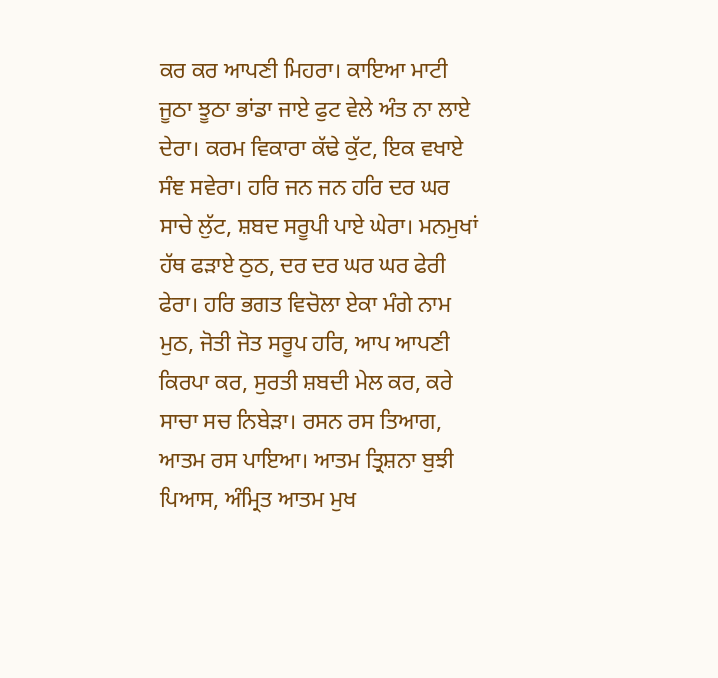ਕਰ ਕਰ ਆਪਣੀ ਮਿਹਰਾ। ਕਾਇਆ ਮਾਟੀ ਜੂਠਾ ਝੂਠਾ ਭਾਂਡਾ ਜਾਏ ਫੁਟ ਵੇਲੇ ਅੰਤ ਨਾ ਲਾਏ ਦੇਰਾ। ਕਰਮ ਵਿਕਾਰਾ ਕੱਢੇ ਕੁੱਟ, ਇਕ ਵਖਾਏ ਸੰਞ ਸਵੇਰਾ। ਹਰਿ ਜਨ ਜਨ ਹਰਿ ਦਰ ਘਰ ਸਾਚੇ ਲੁੱਟ, ਸ਼ਬਦ ਸਰੂਪੀ ਪਾਏ ਘੇਰਾ। ਮਨਮੁਖਾਂ ਹੱਥ ਫੜਾਏ ਠੁਠ, ਦਰ ਦਰ ਘਰ ਘਰ ਫੇਰੀ ਫੇਰਾ। ਹਰਿ ਭਗਤ ਵਿਚੋਲਾ ਏਕਾ ਮੰਗੇ ਨਾਮ ਮੁਠ, ਜੋਤੀ ਜੋਤ ਸਰੂਪ ਹਰਿ, ਆਪ ਆਪਣੀ ਕਿਰਪਾ ਕਰ, ਸੁਰਤੀ ਸ਼ਬਦੀ ਮੇਲ ਕਰ, ਕਰੇ ਸਾਚਾ ਸਚ ਨਿਬੇੜਾ। ਰਸਨ ਰਸ ਤਿਆਗ, ਆਤਮ ਰਸ ਪਾਇਆ। ਆਤਮ ਤ੍ਰਿਸ਼ਨਾ ਬੁਝੀ ਪਿਆਸ, ਅੰਮ੍ਰਿਤ ਆਤਮ ਮੁਖ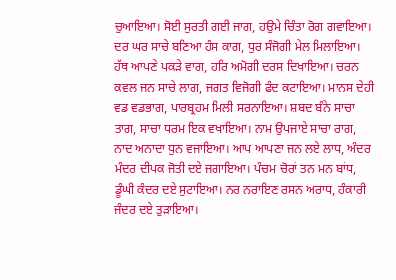ਚੁਆਇਆ। ਸੋਈ ਸੁਰਤੀ ਗਈ ਜਾਗ, ਹਉਮੇ ਚਿੰਤਾ ਰੋਗ ਗਵਾਇਆ। ਦਰ ਘਰ ਸਾਚੇ ਬਣਿਆ ਹੰਸ ਕਾਗ, ਧੁਰ ਸੰਜੋਗੀ ਮੇਲ ਮਿਲਾਇਆ। ਹੱਥ ਆਪਣੇ ਪਕੜੇ ਵਾਗ, ਹਰਿ ਅਮੋਗੀ ਦਰਸ ਦਿਖਾਇਆ। ਚਰਨ ਕਵਲ ਜਨ ਸਾਚੇ ਲਾਗ, ਜਗਤ ਵਿਜੋਗੀ ਫੰਦ ਕਟਾਇਆ। ਮਾਨਸ ਦੇਹੀ ਵਡ ਵਡਭਾਗ, ਪਾਰਬ੍ਰਹਮ ਮਿਲੀ ਸਰਨਾਇਆ। ਸ਼ਬਦ ਬੰਨੇ ਸਾਚਾ ਤਾਗ, ਸਾਚਾ ਧਰਮ ਇਕ ਵਖਾਇਆ। ਨਾਮ ਉਪਜਾਏ ਸਾਚਾ ਰਾਗ, ਨਾਦ ਅਨਾਦਾ ਧੁਨ ਵਜਾਇਆ। ਆਪ ਆਪਣਾ ਜਨ ਲਏ ਲਾਧ, ਅੰਦਰ ਮੰਦਰ ਦੀਪਕ ਜੋਤੀ ਦਏ ਜਗਾਇਆ। ਪੰਚਮ ਚੋਰਾਂ ਤਨ ਮਨ ਬਾਂਧ, ਡੂੰਘੀ ਕੰਦਰ ਦਏ ਸੁਟਾਇਆ। ਨਰ ਨਰਾਇਣ ਰਸਨ ਅਰਾਧ, ਹੰਕਾਰੀ ਜੰਦਰ ਦਏ ਤੁੜਾਇਆ।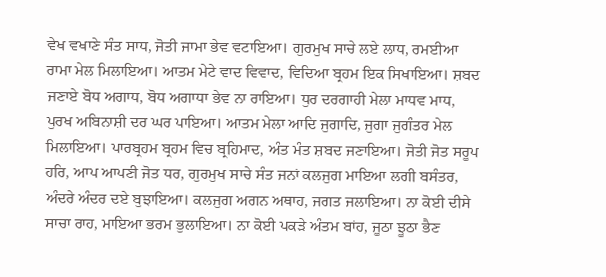ਵੇਖ ਵਖਾਣੇ ਸੰਤ ਸਾਧ, ਜੋਤੀ ਜਾਮਾ ਭੇਵ ਵਟਾਇਆ। ਗੁਰਮੁਖ ਸਾਚੇ ਲਏ ਲਾਧ, ਰਮਈਆ ਰਾਮਾ ਮੇਲ ਮਿਲਾਇਆ। ਆਤਮ ਮੇਟੇ ਵਾਦ ਵਿਵਾਦ, ਵਿਦਿਆ ਬ੍ਰਹਮ ਇਕ ਸਿਖਾਇਆ। ਸ਼ਬਦ ਜਣਾਏ ਬੋਧ ਅਗਾਧ, ਬੋਧ ਅਗਾਧਾ ਭੇਵ ਨਾ ਰਾਇਆ। ਧੁਰ ਦਰਗਾਹੀ ਮੇਲਾ ਮਾਧਵ ਮਾਧ, ਪੁਰਖ ਅਬਿਨਾਸ਼ੀ ਦਰ ਘਰ ਪਾਇਆ। ਆਤਮ ਮੇਲਾ ਆਦਿ ਜੁਗਾਦਿ, ਜੁਗਾ ਜੁਗੰਤਰ ਮੇਲ ਮਿਲਾਇਆ। ਪਾਰਬ੍ਰਹਮ ਬ੍ਰਹਮ ਵਿਚ ਬ੍ਰਹਿਮਾਦ, ਅੰਤ ਮੰਤ ਸ਼ਬਦ ਜਣਾਇਆ। ਜੋਤੀ ਜੋਤ ਸਰੂਪ ਹਰਿ, ਆਪ ਆਪਣੀ ਜੋਤ ਧਰ, ਗੁਰਮੁਖ ਸਾਚੇ ਸੰਤ ਜਨਾਂ ਕਲਜੁਗ ਮਾਇਆ ਲਗੀ ਬਸੰਤਰ, ਅੰਦਰੇ ਅੰਦਰ ਦਏ ਬੁਝਾਇਆ। ਕਲਜੁਗ ਅਗਨ ਅਥਾਹ, ਜਗਤ ਜਲਾਇਆ। ਨਾ ਕੋਈ ਦੀਸੇ ਸਾਚਾ ਰਾਹ, ਮਾਇਆ ਭਰਮ ਭੁਲਾਇਆ। ਨਾ ਕੋਈ ਪਕੜੇ ਅੰਤਮ ਬਾਂਹ, ਜੂਠਾ ਝੂਠਾ ਭੈਣ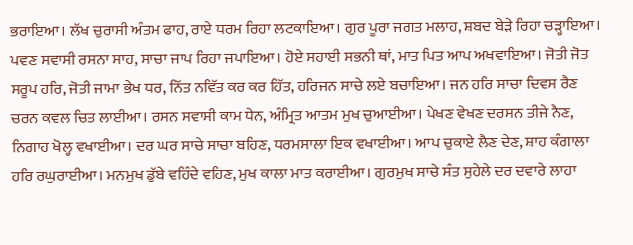ਭਰਾਇਆ। ਲੱਖ ਚੁਰਾਸੀ ਅੰਤਮ ਫਾਹ, ਰਾਏ ਧਰਮ ਰਿਹਾ ਲਟਕਾਇਆ। ਗੁਰ ਪੂਰਾ ਜਗਤ ਮਲਾਹ, ਸ਼ਬਦ ਬੇੜੇ ਰਿਹਾ ਚੜ੍ਹਾਇਆ। ਪਵਣ ਸਵਾਸੀ ਰਸਨਾ ਸਾਹ, ਸਾਚਾ ਜਾਪ ਰਿਹਾ ਜਪਾਇਆ। ਹੋਏ ਸਹਾਈ ਸਭਨੀ ਥਾਂ, ਮਾਤ ਪਿਤ ਆਪ ਅਖਵਾਇਆ। ਜੋਤੀ ਜੋਤ ਸਰੂਪ ਹਰਿ, ਜੋਤੀ ਜਾਮਾ ਭੇਖ ਧਰ, ਨਿੱਤ ਨਵਿੱਤ ਕਰ ਕਰ ਹਿੱਤ, ਹਰਿਜਨ ਸਾਚੇ ਲਏ ਬਚਾਇਆ। ਜਨ ਹਰਿ ਸਾਚਾ ਦਿਵਸ ਰੈਣ ਚਰਨ ਕਵਲ ਚਿਤ ਲਾਈਆ। ਰਸਨ ਸਵਾਸੀ ਕਾਮ ਧੇਨ, ਅੰਮ੍ਰਿਤ ਆਤਮ ਮੁਖ ਚੁਆਈਆ। ਪੇਖਣ ਵੇਖਣ ਦਰਸਨ ਤੀਜੇ ਨੈਣ, ਨਿਗਾਹ ਖੋਲ੍ਹ ਵਖਾਈਆ। ਦਰ ਘਰ ਸਾਚੇ ਸਾਚਾ ਬਹਿਣ, ਧਰਮਸਾਲਾ ਇਕ ਵਖਾਈਆ। ਆਪ ਚੁਕਾਏ ਲੈਣ ਦੇਣ, ਸ਼ਾਹ ਕੰਗਾਲਾ ਹਰਿ ਰਘੁਰਾਈਆ। ਮਨਮੁਖ ਡੁੱਬੇ ਵਹਿੰਦੇ ਵਹਿਣ, ਮੁਖ ਕਾਲਾ ਮਾਤ ਕਰਾਈਆ। ਗੁਰਮੁਖ ਸਾਚੇ ਸੰਤ ਸੁਹੇਲੇ ਦਰ ਦਵਾਰੇ ਲਾਹਾ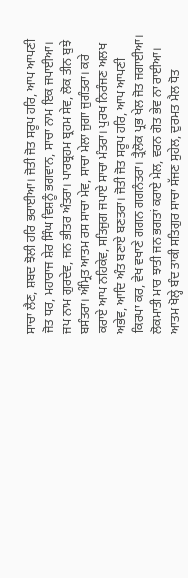ਸਾਚਾ ਲੈਣ, ਸ਼ਬਦ ਝੋਲੀ ਹਰਿ ਭਰਾਈਆ। ਜੋਤੀ ਜੋਤ ਸਰੂਪ ਹਰਿ, ਆਪ ਆਪਣੀ ਜੋਤ ਧਰ, ਮਹਾਰਾਜ ਸ਼ੇਰ ਸਿੰਘ ਵਿਸ਼ਨੂੰ ਭਗਵਾਨ, ਸਾਚਾ ਨਾਮ ਇਕ ਜਪਾਈਆ। ਜਪ ਨਾਮ ਗੁਰਦੇਵ, ਜਨ ਭੀਤਰ ਅੰਤਰਾ। ਪਾਰਬ੍ਰਹਮ ਬ੍ਰਹਮ ਸੇਵ, ਲੋਕ ਤੀਨ ਬੁਝੇ ਬਸੰਤਰਾ। ਅੰਮ੍ਰਿਤ ਆਤਮ ਰਸ ਸਾਚਾ ਮੇਵ, ਸਾਚਾ ਮੇਲਾ ਜੁਗਾ ਜੁਗੰਤਰਾ। ਕਰੇ ਕਰਾਏ ਆਪ ਨਹਿਕੇਵ, ਸਤਿਜੁਗ ਜਪਾਏ ਸਾਚਾ ਮੰਤਰਾ। ਪੁਰਖ ਨਿਰੰਜਣ ਅਲਖ ਅਭੇਵ, ਆਦਿ ਅੰਤ ਬਣਾਏ ਬਣਤਰਾ। ਜੋਤੀ ਜੋਤ ਸਰੂਪ ਹਰਿ, ਆਪ ਆਪਣੀ ਕਿਰਪਾ ਕਰ, ਵੇਖ ਵਖਾਣੇ ਗਗਨ ਗਗਨੰਤਰਾ। ਤ੍ਰੈਲੋਕ ਪ੍ਰਭ ਖੇਲ ਜੋਤ ਜਗਾਈਆ। ਲੋਕਮਾਤੀ ਮਾਰ ਝਾਤੀ ਜਨ ਭਗਤਾਂ ਕਰਾਏ ਮੇਲ, ਵਰਨ ਗੋਤ ਭੇਵ ਨਾ ਰਾਈਆ। ਆਤਮ ਖੋਲ੍ਹੇ ਬੰਦ ਤਾਕੀ ਸਤਿਗੁਰ ਸਾਚਾ ਸੱਜਣ ਸੁਹੇਲ, ਦੁਰਮਤ ਮੈਲ ਧੋਤ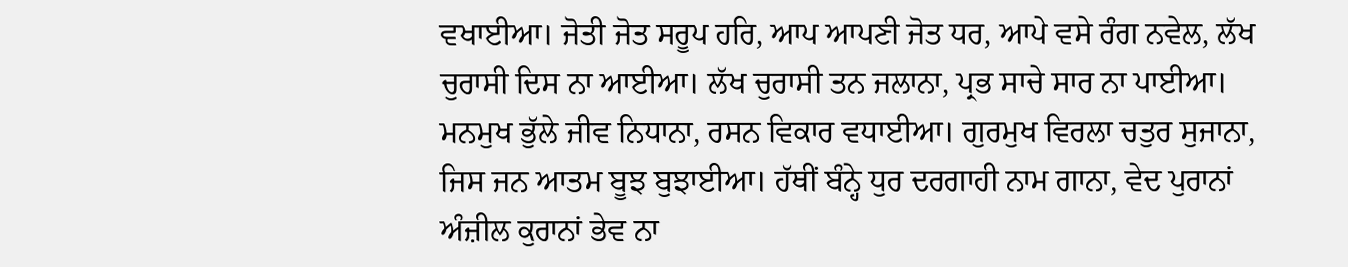ਵਖਾਈਆ। ਜੋਤੀ ਜੋਤ ਸਰੂਪ ਹਰਿ, ਆਪ ਆਪਣੀ ਜੋਤ ਧਰ, ਆਪੇ ਵਸੇ ਰੰਗ ਨਵੇਲ, ਲੱਖ ਚੁਰਾਸੀ ਦਿਸ ਨਾ ਆਈਆ। ਲੱਖ ਚੁਰਾਸੀ ਤਨ ਜਲਾਨਾ, ਪ੍ਰਭ ਸਾਚੇ ਸਾਰ ਨਾ ਪਾਈਆ। ਮਨਮੁਖ ਭੁੱਲੇ ਜੀਵ ਨਿਧਾਨਾ, ਰਸਨ ਵਿਕਾਰ ਵਧਾਈਆ। ਗੁਰਮੁਖ ਵਿਰਲਾ ਚਤੁਰ ਸੁਜਾਨਾ, ਜਿਸ ਜਨ ਆਤਮ ਬੂਝ ਬੁਝਾਈਆ। ਹੱਥੀਂ ਬੰਨ੍ਹੇ ਧੁਰ ਦਰਗਾਹੀ ਨਾਮ ਗਾਨਾ, ਵੇਦ ਪੁਰਾਨਾਂ ਅੰਜ਼ੀਲ ਕੁਰਾਨਾਂ ਭੇਵ ਨਾ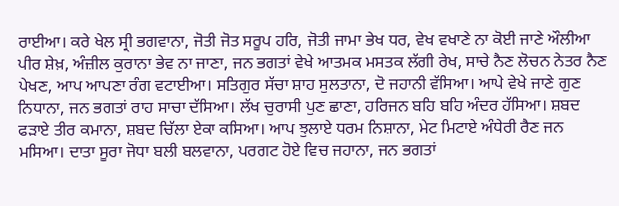ਰਾਈਆ। ਕਰੇ ਖੇਲ ਸ੍ਰੀ ਭਗਵਾਨਾ, ਜੋਤੀ ਜੋਤ ਸਰੂਪ ਹਰਿ, ਜੋਤੀ ਜਾਮਾ ਭੇਖ ਧਰ, ਵੇਖ ਵਖਾਣੇ ਨਾ ਕੋਈ ਜਾਣੇ ਔਲੀਆ ਪੀਰ ਸ਼ੇਖ਼, ਅੰਜ਼ੀਲ ਕੁਰਾਨਾ ਭੇਵ ਨਾ ਜਾਣਾ, ਜਨ ਭਗਤਾਂ ਵੇਖੇ ਆਤਮਕ ਮਸਤਕ ਲੱਗੀ ਰੇਖ, ਸਾਚੇ ਨੈਣ ਲੋਚਨ ਨੇਤਰ ਨੈਣ ਪੇਖਣ, ਆਪ ਆਪਣਾ ਰੰਗ ਵਟਾਈਆ। ਸਤਿਗੁਰ ਸੱਚਾ ਸ਼ਾਹ ਸੁਲਤਾਨਾ, ਦੋ ਜਹਾਨੀ ਵੱਸਿਆ। ਆਪੇ ਵੇਖੇ ਜਾਣੇ ਗੁਣ ਨਿਧਾਨਾ, ਜਨ ਭਗਤਾਂ ਰਾਹ ਸਾਚਾ ਦੱਸਿਆ। ਲੱਖ ਚੁਰਾਸੀ ਪੁਣ ਛਾਣਾ, ਹਰਿਜਨ ਬਹਿ ਬਹਿ ਅੰਦਰ ਹੱਸਿਆ। ਸ਼ਬਦ ਫੜਾਏ ਤੀਰ ਕਮਾਨਾ, ਸ਼ਬਦ ਚਿੱਲਾ ਏਕਾ ਕਸਿਆ। ਆਪ ਝੁਲਾਏ ਧਰਮ ਨਿਸ਼ਾਨਾ, ਮੇਟ ਮਿਟਾਏ ਅੰਧੇਰੀ ਰੈਣ ਜਨ ਮਸਿਆ। ਦਾਤਾ ਸੂਰਾ ਜੋਧਾ ਬਲੀ ਬਲਵਾਨਾ, ਪਰਗਟ ਹੋਏ ਵਿਚ ਜਹਾਨਾ, ਜਨ ਭਗਤਾਂ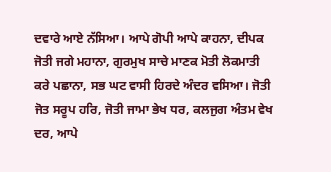ਦਵਾਰੇ ਆਏ ਨੱਸਿਆ। ਆਪੇ ਗੋਪੀ ਆਪੇ ਕਾਹਨਾ, ਦੀਪਕ ਜੋਤੀ ਜਗੇ ਮਹਾਨਾ, ਗੁਰਮੁਖ ਸਾਚੇ ਮਾਣਕ ਮੋਤੀ ਲੋਕਮਾਤੀ ਕਰੇ ਪਛਾਨਾ, ਸਭ ਘਟ ਵਾਸੀ ਹਿਰਦੇ ਅੰਦਰ ਵਸਿਆ। ਜੋਤੀ ਜੋਤ ਸਰੂਪ ਹਰਿ, ਜੋਤੀ ਜਾਮਾ ਭੇਖ ਧਰ, ਕਲਜੁਗ ਅੰਤਮ ਵੇਖ ਦਰ, ਆਪੇ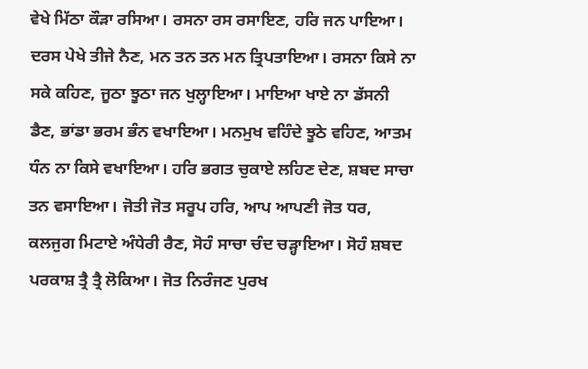ਵੇਖੇ ਮਿੱਠਾ ਕੌੜਾ ਰਸਿਆ। ਰਸਨਾ ਰਸ ਰਸਾਇਣ, ਹਰਿ ਜਨ ਪਾਇਆ। ਦਰਸ ਪੇਖੇ ਤੀਜੇ ਨੈਣ, ਮਨ ਤਨ ਤਨ ਮਨ ਤ੍ਰਿਪਤਾਇਆ। ਰਸਨਾ ਕਿਸੇ ਨਾ ਸਕੇ ਕਹਿਣ, ਜੂਠਾ ਝੂਠਾ ਜਨ ਖੁਲ੍ਹਾਇਆ। ਮਾਇਆ ਖਾਏ ਨਾ ਡੱਸਨੀ ਡੈਣ, ਭਾਂਡਾ ਭਰਮ ਭੰਨ ਵਖਾਇਆ। ਮਨਮੁਖ ਵਹਿੰਦੇ ਝੂਠੇ ਵਹਿਣ, ਆਤਮ ਧੰਨ ਨਾ ਕਿਸੇ ਵਖਾਇਆ। ਹਰਿ ਭਗਤ ਚੁਕਾਏ ਲਹਿਣ ਦੇਣ, ਸ਼ਬਦ ਸਾਚਾ ਤਨ ਵਸਾਇਆ। ਜੋਤੀ ਜੋਤ ਸਰੂਪ ਹਰਿ, ਆਪ ਆਪਣੀ ਜੋਤ ਧਰ, ਕਲਜੁਗ ਮਿਟਾਏ ਅੰਧੇਰੀ ਰੈਣ, ਸੋਹੰ ਸਾਚਾ ਚੰਦ ਚੜ੍ਹਾਇਆ। ਸੋਹੰ ਸ਼ਬਦ ਪਰਕਾਸ਼ ਤ੍ਰੈ ਤ੍ਰੈ ਲੋਕਿਆ। ਜੋਤ ਨਿਰੰਜਣ ਪੁਰਖ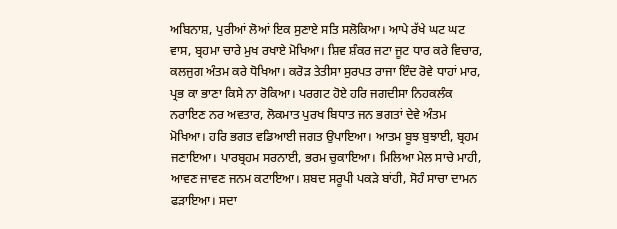ਅਬਿਨਾਸ਼, ਪੁਰੀਆਂ ਲੋਆਂ ਇਕ ਸੁਣਾਏ ਸਤਿ ਸਲੋਕਿਆ। ਆਪੇ ਰੱਖੇ ਘਟ ਘਟ ਵਾਸ, ਬ੍ਰਹਮਾ ਚਾਰੇ ਮੁਖ ਰਖਾਏ ਮੋਖਿਆ। ਸ਼ਿਵ ਸ਼ੰਕਰ ਜਟਾ ਜੂਟ ਧਾਰ ਕਰੇ ਵਿਚਾਰ, ਕਲਜੁਗ ਅੰਤਮ ਕਰੇ ਧੋਖਿਆ। ਕਰੋੜ ਤੇਤੀਸਾ ਸੁਰਪਤ ਰਾਜਾ ਇੰਦ ਰੋਵੇ ਧਾਹਾਂ ਮਾਰ, ਪ੍ਰਭ ਕਾ ਭਾਣਾ ਕਿਸੇ ਨਾ ਰੋਕਿਆ। ਪਰਗਟ ਹੋਏ ਹਰਿ ਜਗਦੀਸਾ ਨਿਹਕਲੰਕ ਨਰਾਇਣ ਨਰ ਅਵਤਾਰ, ਲੋਕਮਾਤ ਪੁਰਖ ਬਿਧਾਤ ਜਨ ਭਗਤਾਂ ਦੇਵੇ ਅੰਤਮ ਮੋਖਿਆ। ਹਰਿ ਭਗਤ ਵਡਿਆਈ ਜਗਤ ਉਪਾਇਆ। ਆਤਮ ਬੂਝ ਬੁਝਾਈ, ਬ੍ਰਹਮ ਜਣਾਇਆ। ਪਾਰਬ੍ਰਹਮ ਸਰਨਾਈ, ਭਰਮ ਚੁਕਾਇਆ। ਮਿਲਿਆ ਮੇਲ ਸਾਚੇ ਮਾਹੀ, ਆਵਣ ਜਾਵਣ ਜਨਮ ਕਟਾਇਆ। ਸ਼ਬਦ ਸਰੂਪੀ ਪਕੜੇ ਬਾਂਹੀ, ਸੋਹੰ ਸਾਚਾ ਦਾਮਨ ਫੜਾਇਆ। ਸਦਾ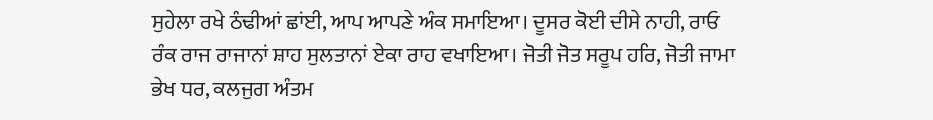ਸੁਹੇਲਾ ਰਖੇ ਠੰਢੀਆਂ ਛਾਂਈ, ਆਪ ਆਪਣੇ ਅੰਕ ਸਮਾਇਆ। ਦੂਸਰ ਕੋਈ ਦੀਸੇ ਨਾਹੀ, ਰਾਓ ਰੰਕ ਰਾਜ ਰਾਜਾਨਾਂ ਸ਼ਾਹ ਸੁਲਤਾਨਾਂ ਏਕਾ ਰਾਹ ਵਖਾਇਆ। ਜੋਤੀ ਜੋਤ ਸਰੂਪ ਹਰਿ, ਜੋਤੀ ਜਾਮਾ ਭੇਖ ਧਰ, ਕਲਜੁਗ ਅੰਤਮ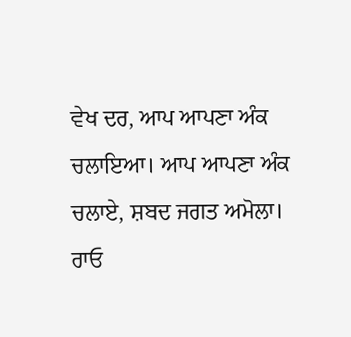ਵੇਖ ਦਰ, ਆਪ ਆਪਣਾ ਅੰਕ ਚਲਾਇਆ। ਆਪ ਆਪਣਾ ਅੰਕ ਚਲਾਏ, ਸ਼ਬਦ ਜਗਤ ਅਮੋਲਾ। ਰਾਓ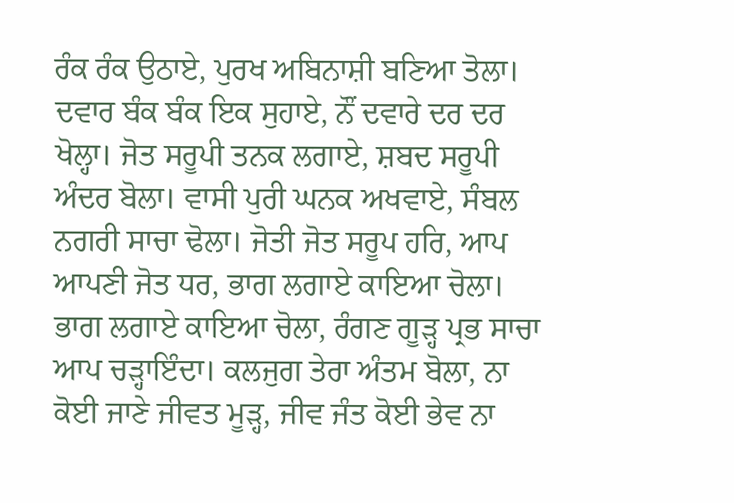ਰੰਕ ਰੰਕ ਉਠਾਏ, ਪੁਰਖ ਅਬਿਨਾਸ਼ੀ ਬਣਿਆ ਤੋਲਾ। ਦਵਾਰ ਬੰਕ ਬੰਕ ਇਕ ਸੁਹਾਏ, ਨੌਂ ਦਵਾਰੇ ਦਰ ਦਰ ਖੋਲ੍ਹਾ। ਜੋਤ ਸਰੂਪੀ ਤਨਕ ਲਗਾਏ, ਸ਼ਬਦ ਸਰੂਪੀ ਅੰਦਰ ਬੋਲਾ। ਵਾਸੀ ਪੁਰੀ ਘਨਕ ਅਖਵਾਏ, ਸੰਬਲ ਨਗਰੀ ਸਾਚਾ ਢੋਲਾ। ਜੋਤੀ ਜੋਤ ਸਰੂਪ ਹਰਿ, ਆਪ ਆਪਣੀ ਜੋਤ ਧਰ, ਭਾਗ ਲਗਾਏ ਕਾਇਆ ਚੋਲਾ। ਭਾਗ ਲਗਾਏ ਕਾਇਆ ਚੋਲਾ, ਰੰਗਣ ਗੂੜ੍ਹ ਪ੍ਰਭ ਸਾਚਾ ਆਪ ਚੜ੍ਹਾਇੰਦਾ। ਕਲਜੁਗ ਤੇਰਾ ਅੰਤਮ ਬੋਲਾ, ਨਾ ਕੋਈ ਜਾਣੇ ਜੀਵਤ ਮੂੜ੍ਹ, ਜੀਵ ਜੰਤ ਕੋਈ ਭੇਵ ਨਾ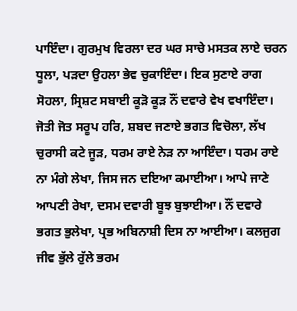ਪਾਇੰਦਾ। ਗੁਰਮੁਖ ਵਿਰਲਾ ਦਰ ਘਰ ਸਾਚੇ ਮਸਤਕ ਲਾਏ ਚਰਨ ਧੂਲਾ, ਪੜਦਾ ਉਹਲਾ ਭੇਵ ਚੁਕਾਇੰਦਾ। ਇਕ ਸੁਣਾਏ ਰਾਗ ਸੋਹਲਾ, ਸ੍ਰਿਸ਼ਟ ਸਬਾਈ ਕੂੜੋ ਕੂੜ ਨੌਂ ਦਵਾਰੇ ਵੇਖ ਵਖਾਇੰਦਾ। ਜੋਤੀ ਜੋਤ ਸਰੂਪ ਹਰਿ, ਸ਼ਬਦ ਜਣਾਏ ਭਗਤ ਵਿਚੋਲਾ, ਲੱਖ ਚੁਰਾਸੀ ਕਟੇ ਜੂੜ, ਧਰਮ ਰਾਏ ਨੇੜ ਨਾ ਆਇੰਦਾ। ਧਰਮ ਰਾਏ ਨਾ ਮੰਗੇ ਲੇਖਾ, ਜਿਸ ਜਨ ਦਇਆ ਕਮਾਈਆ। ਆਪੇ ਜਾਣੇ ਆਪਣੀ ਰੇਖਾ, ਦਸਮ ਦਵਾਰੀ ਬੂਝ ਬੁਝਾਈਆ। ਨੌਂ ਦਵਾਰੇ ਭਗਤ ਭੁਲੇਖਾ, ਪ੍ਰਭ ਅਬਿਨਾਸ਼ੀ ਦਿਸ ਨਾ ਆਈਆ। ਕਲਜੁਗ ਜੀਵ ਭੁੱਲੇ ਰੁੱਲੇ ਭਰਮ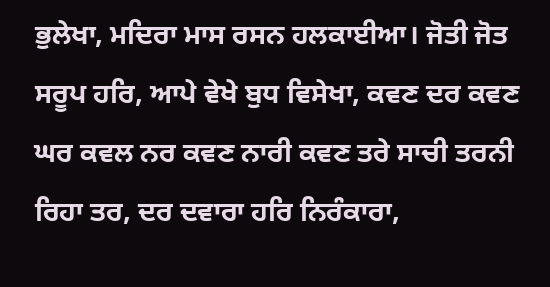ਭੁਲੇਖਾ, ਮਦਿਰਾ ਮਾਸ ਰਸਨ ਹਲਕਾਈਆ। ਜੋਤੀ ਜੋਤ ਸਰੂਪ ਹਰਿ, ਆਪੇ ਵੇਖੇ ਬੁਧ ਵਿਸੇਖਾ, ਕਵਣ ਦਰ ਕਵਣ ਘਰ ਕਵਲ ਨਰ ਕਵਣ ਨਾਰੀ ਕਵਣ ਤਰੇ ਸਾਚੀ ਤਰਨੀ ਰਿਹਾ ਤਰ, ਦਰ ਦਵਾਰਾ ਹਰਿ ਨਿਰੰਕਾਰਾ,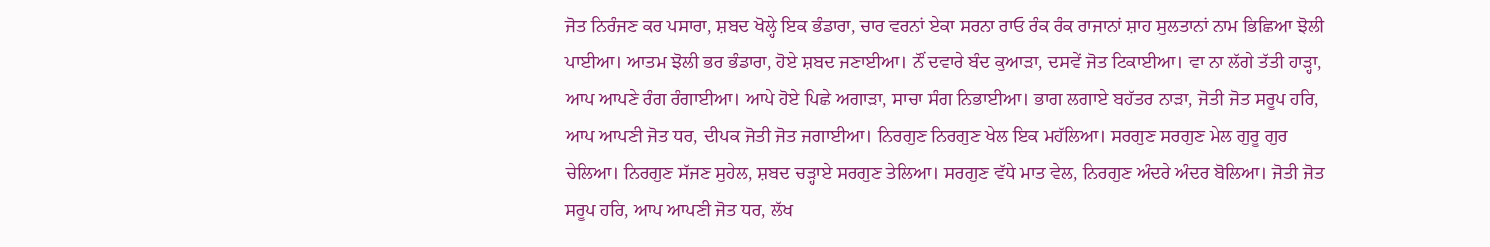ਜੋਤ ਨਿਰੰਜਣ ਕਰ ਪਸਾਰਾ, ਸ਼ਬਦ ਖੋਲ੍ਹੇ ਇਕ ਭੰਡਾਰਾ, ਚਾਰ ਵਰਨਾਂ ਏਕਾ ਸਰਨਾ ਰਾਓ ਰੰਕ ਰੰਕ ਰਾਜਾਨਾਂ ਸ਼ਾਹ ਸੁਲਤਾਨਾਂ ਨਾਮ ਭਿਛਿਆ ਝੋਲੀ ਪਾਈਆ। ਆਤਮ ਝੋਲੀ ਭਰ ਭੰਡਾਰਾ, ਹੋਏ ਸ਼ਬਦ ਜਣਾਈਆ। ਨੌਂ ਦਵਾਰੇ ਬੰਦ ਕੁਆੜਾ, ਦਸਵੇਂ ਜੋਤ ਟਿਕਾਈਆ। ਵਾ ਨਾ ਲੱਗੇ ਤੱਤੀ ਹਾੜ੍ਹਾ, ਆਪ ਆਪਣੇ ਰੰਗ ਰੰਗਾਈਆ। ਆਪੇ ਹੋਏ ਪਿਛੇ ਅਗਾੜਾ, ਸਾਚਾ ਸੰਗ ਨਿਭਾਈਆ। ਭਾਗ ਲਗਾਏ ਬਹੱਤਰ ਨਾੜਾ, ਜੋਤੀ ਜੋਤ ਸਰੂਪ ਹਰਿ, ਆਪ ਆਪਣੀ ਜੋਤ ਧਰ, ਦੀਪਕ ਜੋਤੀ ਜੋਤ ਜਗਾਈਆ। ਨਿਰਗੁਣ ਨਿਰਗੁਣ ਖੇਲ ਇਕ ਮਹੱਲਿਆ। ਸਰਗੁਣ ਸਰਗੁਣ ਮੇਲ ਗੁਰੂ ਗੁਰ ਚੇਲਿਆ। ਨਿਰਗੁਣ ਸੱਜਣ ਸੁਹੇਲ, ਸ਼ਬਦ ਚੜ੍ਹਾਏ ਸਰਗੁਣ ਤੇਲਿਆ। ਸਰਗੁਣ ਵੱਧੇ ਮਾਤ ਵੇਲ, ਨਿਰਗੁਣ ਅੰਦਰੇ ਅੰਦਰ ਬੋਲਿਆ। ਜੋਤੀ ਜੋਤ ਸਰੂਪ ਹਰਿ, ਆਪ ਆਪਣੀ ਜੋਤ ਧਰ, ਲੱਖ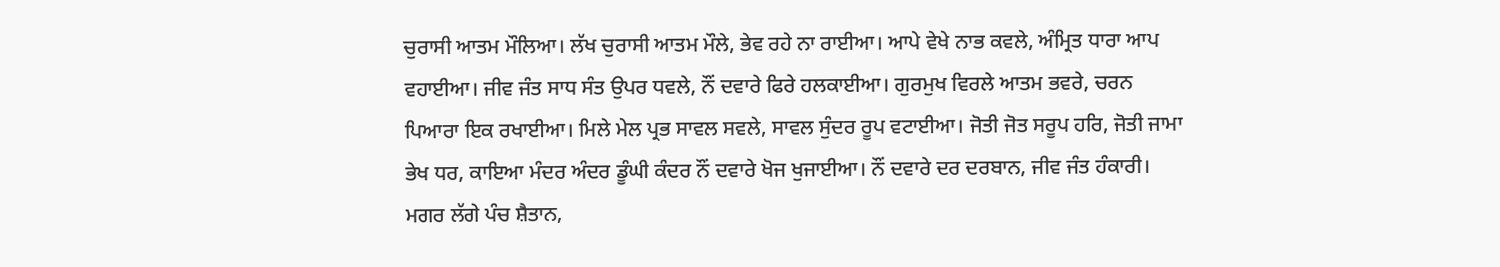ਚੁਰਾਸੀ ਆਤਮ ਮੌਲਿਆ। ਲੱਖ ਚੁਰਾਸੀ ਆਤਮ ਮੌਲੇ, ਭੇਵ ਰਹੇ ਨਾ ਰਾਈਆ। ਆਪੇ ਵੇਖੇ ਨਾਭ ਕਵਲੇ, ਅੰਮ੍ਰਿਤ ਧਾਰਾ ਆਪ ਵਹਾਈਆ। ਜੀਵ ਜੰਤ ਸਾਧ ਸੰਤ ਉਪਰ ਧਵਲੇ, ਨੌਂ ਦਵਾਰੇ ਫਿਰੇ ਹਲਕਾਈਆ। ਗੁਰਮੁਖ ਵਿਰਲੇ ਆਤਮ ਭਵਰੇ, ਚਰਨ ਪਿਆਰਾ ਇਕ ਰਖਾਈਆ। ਮਿਲੇ ਮੇਲ ਪ੍ਰਭ ਸਾਵਲ ਸਵਲੇ, ਸਾਵਲ ਸੁੰਦਰ ਰੂਪ ਵਟਾਈਆ। ਜੋਤੀ ਜੋਤ ਸਰੂਪ ਹਰਿ, ਜੋਤੀ ਜਾਮਾ ਭੇਖ ਧਰ, ਕਾਇਆ ਮੰਦਰ ਅੰਦਰ ਡੂੰਘੀ ਕੰਦਰ ਨੌਂ ਦਵਾਰੇ ਖੋਜ ਖੁਜਾਈਆ। ਨੌਂ ਦਵਾਰੇ ਦਰ ਦਰਬਾਨ, ਜੀਵ ਜੰਤ ਹੰਕਾਰੀ। ਮਗਰ ਲੱਗੇ ਪੰਚ ਸ਼ੈਤਾਨ,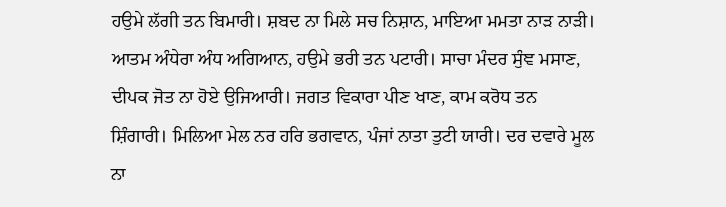ਹਉਮੇ ਲੱਗੀ ਤਨ ਬਿਮਾਰੀ। ਸ਼ਬਦ ਨਾ ਮਿਲੇ ਸਚ ਨਿਸ਼ਾਨ, ਮਾਇਆ ਮਮਤਾ ਨਾੜ ਨਾੜੀ। ਆਤਮ ਅੰਧੇਰਾ ਅੰਧ ਅਗਿਆਨ, ਹਉਮੇ ਭਰੀ ਤਨ ਪਟਾਰੀ। ਸਾਚਾ ਮੰਦਰ ਸੁੰਞ ਮਸਾਣ, ਦੀਪਕ ਜੋਤ ਨਾ ਹੋਏ ਉਜਿਆਰੀ। ਜਗਤ ਵਿਕਾਰਾ ਪੀਣ ਖਾਣ, ਕਾਮ ਕਰੋਧ ਤਨ ਸ਼ਿੰਗਾਰੀ। ਮਿਲਿਆ ਮੇਲ ਨਰ ਹਰਿ ਭਗਵਾਨ, ਪੰਜਾਂ ਨਾਤਾ ਤੁਟੀ ਯਾਰੀ। ਦਰ ਦਵਾਰੇ ਮੂਲ ਨਾ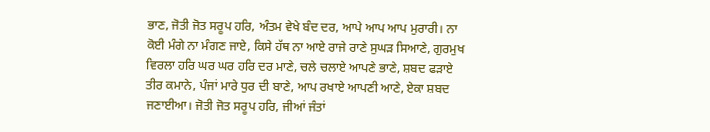ਭਾਣ, ਜੋਤੀ ਜੋਤ ਸਰੂਪ ਹਰਿ, ਅੰਤਮ ਵੇਖੇ ਬੰਦ ਦਰ, ਆਪੇ ਆਪ ਆਪ ਮੁਰਾਰੀ। ਨਾ ਕੋਈ ਮੰਗੇ ਨਾ ਮੰਗਣ ਜਾਏ, ਕਿਸੇ ਹੱਥ ਨਾ ਆਏ ਰਾਜੇ ਰਾਣੇ ਸੁਘੜ ਸਿਆਣੇ, ਗੁਰਮੁਖ ਵਿਰਲਾ ਹਰਿ ਘਰ ਘਰ ਹਰਿ ਦਰ ਮਾਣੇ, ਚਲੇ ਚਲਾਏ ਆਪਣੇ ਭਾਣੇ, ਸ਼ਬਦ ਫੜਾਏ ਤੀਰ ਕਮਾਨੇ, ਪੰਜਾਂ ਮਾਰੇ ਧੁਰ ਦੀ ਬਾਣੇ, ਆਪ ਰਖਾਏ ਆਪਣੀ ਆਣੇ, ਏਕਾ ਸ਼ਬਦ ਜਣਾਈਆ। ਜੋਤੀ ਜੋਤ ਸਰੂਪ ਹਰਿ, ਜੀਆਂ ਜੰਤਾਂ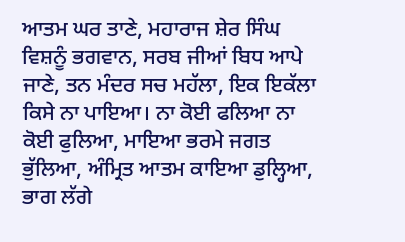ਆਤਮ ਘਰ ਤਾਣੇ, ਮਹਾਰਾਜ ਸ਼ੇਰ ਸਿੰਘ ਵਿਸ਼ਨੂੰ ਭਗਵਾਨ, ਸਰਬ ਜੀਆਂ ਬਿਧ ਆਪੇ ਜਾਣੇ, ਤਨ ਮੰਦਰ ਸਚ ਮਹੱਲਾ, ਇਕ ਇਕੱਲਾ ਕਿਸੇ ਨਾ ਪਾਇਆ। ਨਾ ਕੋਈ ਫਲਿਆ ਨਾ ਕੋਈ ਫੁਲਿਆ, ਮਾਇਆ ਭਰਮੇ ਜਗਤ ਭੁੱਲਿਆ, ਅੰਮ੍ਰਿਤ ਆਤਮ ਕਾਇਆ ਡੁਲ੍ਹਿਆ, ਭਾਗ ਲੱਗੇ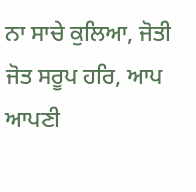ਨਾ ਸਾਚੇ ਕੁਲਿਆ, ਜੋਤੀ ਜੋਤ ਸਰੂਪ ਹਰਿ, ਆਪ ਆਪਣੀ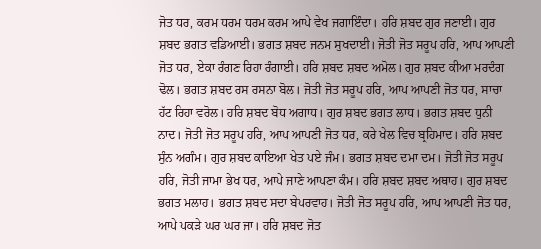ਜੋਤ ਧਰ, ਕਰਮ ਧਰਮ ਧਰਮ ਕਰਮ ਆਪੇ ਵੇਖ ਜਗਾਇੰਦਾ। ਹਰਿ ਸ਼ਬਦ ਗੁਰ ਜਣਾਈ। ਗੁਰ ਸ਼ਬਦ ਭਗਤ ਵਡਿਆਈ। ਭਗਤ ਸ਼ਬਦ ਜਨਮ ਸੁਖਦਾਈ। ਜੋਤੀ ਜੋਤ ਸਰੂਪ ਹਰਿ, ਆਪ ਆਪਣੀ ਜੋਤ ਧਰ, ਏਕਾ ਰੰਗਣ ਰਿਹਾ ਰੰਗਾਈ। ਹਰਿ ਸ਼ਬਦ ਸ਼ਬਦ ਅਮੋਲ। ਗੁਰ ਸ਼ਬਦ ਕੀਆ ਮਰਦੰਗ ਢੋਲ। ਭਗਤ ਸ਼ਬਦ ਰਸ ਰਸਨਾ ਬੋਲ। ਜੋਤੀ ਜੋਤ ਸਰੂਪ ਹਰਿ, ਆਪ ਆਪਣੀ ਜੋਤ ਧਰ, ਸਾਚਾ ਹੱਟ ਰਿਹਾ ਵਰੋਲ। ਹਰਿ ਸ਼ਬਦ ਬੋਧ ਅਗਾਧ। ਗੁਰ ਸ਼ਬਦ ਭਗਤ ਲਾਧ। ਭਗਤ ਸ਼ਬਦ ਧੁਨੀ ਨਾਦ। ਜੋਤੀ ਜੋਤ ਸਰੂਪ ਹਰਿ, ਆਪ ਆਪਣੀ ਜੋਤ ਧਰ, ਕਰੇ ਖੇਲ ਵਿਚ ਬ੍ਰਹਿਮਾਦ। ਹਰਿ ਸ਼ਬਦ ਸੁੰਨ ਅਗੰਮ। ਗੁਰ ਸ਼ਬਦ ਕਾਇਆ ਖੇਤ ਪਏ ਜੰਮ। ਭਗਤ ਸ਼ਬਦ ਦਮਾ ਦਮ। ਜੋਤੀ ਜੋਤ ਸਰੂਪ ਹਰਿ, ਜੋਤੀ ਜਾਮਾ ਭੇਖ ਧਰ, ਆਪੇ ਜਾਣੇ ਆਪਣਾ ਕੰਮ। ਹਰਿ ਸ਼ਬਦ ਸ਼ਬਦ ਅਥਾਹ। ਗੁਰ ਸ਼ਬਦ ਭਗਤ ਮਲਾਹ। ਭਗਤ ਸ਼ਬਦ ਸਦਾ ਬੇਪਰਵਾਹ। ਜੋਤੀ ਜੋਤ ਸਰੂਪ ਹਰਿ, ਆਪ ਆਪਣੀ ਜੋਤ ਧਰ, ਆਪੇ ਪਕੜੇ ਘਰ ਘਰ ਜਾ। ਹਰਿ ਸ਼ਬਦ ਜੋਤ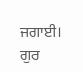ਜਗਾਈ। ਗੁਰ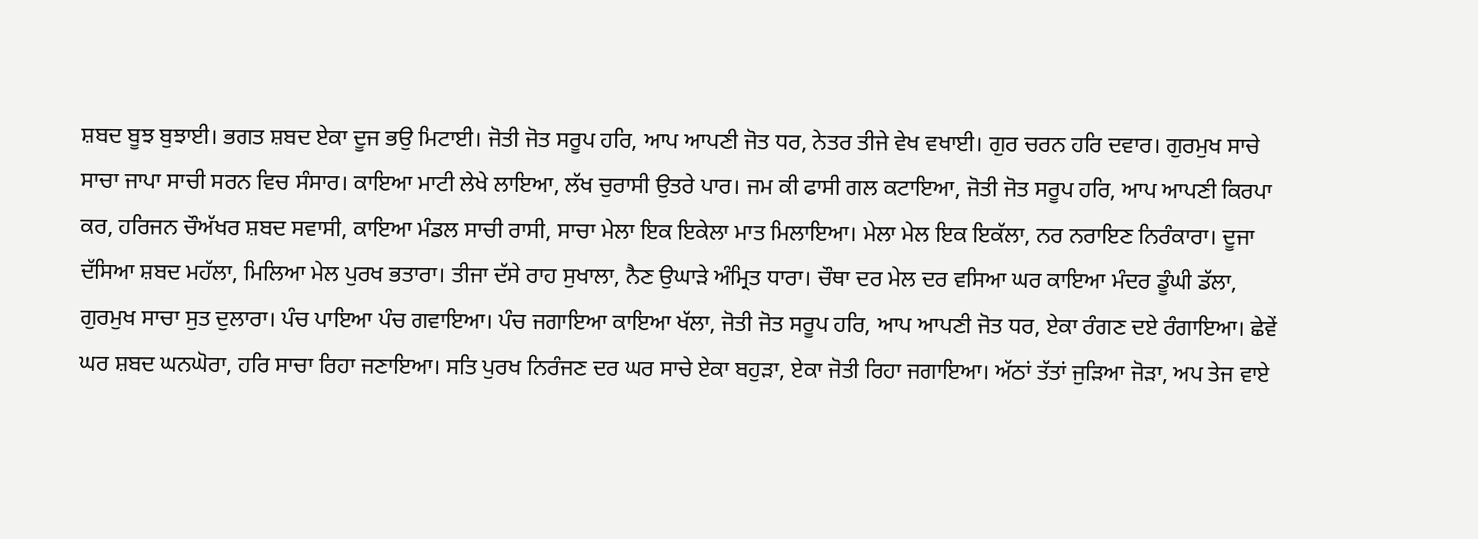ਸ਼ਬਦ ਬੂਝ ਬੁਝਾਈ। ਭਗਤ ਸ਼ਬਦ ਏਕਾ ਦੂਜ ਭਉ ਮਿਟਾਈ। ਜੋਤੀ ਜੋਤ ਸਰੂਪ ਹਰਿ, ਆਪ ਆਪਣੀ ਜੋਤ ਧਰ, ਨੇਤਰ ਤੀਜੇ ਵੇਖ ਵਖਾਈ। ਗੁਰ ਚਰਨ ਹਰਿ ਦਵਾਰ। ਗੁਰਮੁਖ ਸਾਚੇ ਸਾਚਾ ਜਾਪਾ ਸਾਚੀ ਸਰਨ ਵਿਚ ਸੰਸਾਰ। ਕਾਇਆ ਮਾਟੀ ਲੇਖੇ ਲਾਇਆ, ਲੱਖ ਚੁਰਾਸੀ ਉਤਰੇ ਪਾਰ। ਜਮ ਕੀ ਫਾਸੀ ਗਲ ਕਟਾਇਆ, ਜੋਤੀ ਜੋਤ ਸਰੂਪ ਹਰਿ, ਆਪ ਆਪਣੀ ਕਿਰਪਾ ਕਰ, ਹਰਿਜਨ ਚੌਅੱਖਰ ਸ਼ਬਦ ਸਵਾਸੀ, ਕਾਇਆ ਮੰਡਲ ਸਾਚੀ ਰਾਸੀ, ਸਾਚਾ ਮੇਲਾ ਇਕ ਇਕੇਲਾ ਮਾਤ ਮਿਲਾਇਆ। ਮੇਲਾ ਮੇਲ ਇਕ ਇਕੱਲਾ, ਨਰ ਨਰਾਇਣ ਨਿਰੰਕਾਰਾ। ਦੂਜਾ ਦੱਸਿਆ ਸ਼ਬਦ ਮਹੱਲਾ, ਮਿਲਿਆ ਮੇਲ ਪੁਰਖ ਭਤਾਰਾ। ਤੀਜਾ ਦੱਸੇ ਰਾਹ ਸੁਖਾਲਾ, ਨੈਣ ਉਘਾੜੇ ਅੰਮ੍ਰਿਤ ਧਾਰਾ। ਚੌਥਾ ਦਰ ਮੇਲ ਦਰ ਵਸਿਆ ਘਰ ਕਾਇਆ ਮੰਦਰ ਡੂੰਘੀ ਡੱਲਾ, ਗੁਰਮੁਖ ਸਾਚਾ ਸੁਤ ਦੁਲਾਰਾ। ਪੰਚ ਪਾਇਆ ਪੰਚ ਗਵਾਇਆ। ਪੰਚ ਜਗਾਇਆ ਕਾਇਆ ਖੱਲਾ, ਜੋਤੀ ਜੋਤ ਸਰੂਪ ਹਰਿ, ਆਪ ਆਪਣੀ ਜੋਤ ਧਰ, ਏਕਾ ਰੰਗਣ ਦਏ ਰੰਗਾਇਆ। ਛੇਵੇਂ ਘਰ ਸ਼ਬਦ ਘਨਘੋਰਾ, ਹਰਿ ਸਾਚਾ ਰਿਹਾ ਜਣਾਇਆ। ਸਤਿ ਪੁਰਖ ਨਿਰੰਜਣ ਦਰ ਘਰ ਸਾਚੇ ਏਕਾ ਬਹੁੜਾ, ਏਕਾ ਜੋਤੀ ਰਿਹਾ ਜਗਾਇਆ। ਅੱਠਾਂ ਤੱਤਾਂ ਜੁੜਿਆ ਜੋੜਾ, ਅਪ ਤੇਜ ਵਾਏ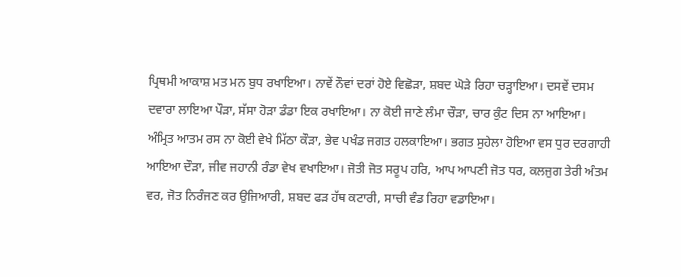ਪ੍ਰਿਥਮੀ ਆਕਾਸ਼ ਮਤ ਮਨ ਬੁਧ ਰਖਾਇਆ। ਨਾਵੇਂ ਨੌਵਾਂ ਦਰਾਂ ਹੋਏ ਵਿਛੋੜਾ, ਸ਼ਬਦ ਘੋੜੇ ਰਿਹਾ ਚੜ੍ਹਾਇਆ। ਦਸਵੇਂ ਦਸਮ ਦਵਾਰਾ ਲਾਇਆ ਪੌੜਾ, ਸੱਸਾ ਹੋੜਾ ਡੰਡਾ ਇਕ ਰਖਾਇਆ। ਨਾ ਕੋਈ ਜਾਣੇ ਲੰਮਾ ਚੌੜਾ, ਚਾਰ ਕੁੰਟ ਦਿਸ ਨਾ ਆਇਆ। ਅੰਮ੍ਰਿਤ ਆਤਮ ਰਸ ਨਾ ਕੋਈ ਵੇਖੇ ਮਿੱਠਾ ਕੌੜਾ, ਭੇਵ ਪਖੰਡ ਜਗਤ ਹਲਕਾਇਆ। ਭਗਤ ਸੁਹੇਲਾ ਹੋਇਆ ਵਸ ਧੁਰ ਦਰਗਾਹੀ ਆਇਆ ਦੌੜਾ, ਜੀਵ ਜਹਾਨੀ ਰੰਡਾ ਵੇਖ ਵਖਾਇਆ। ਜੋਤੀ ਜੋਤ ਸਰੂਪ ਹਰਿ, ਆਪ ਆਪਣੀ ਜੋਤ ਧਰ, ਕਲਜੁਗ ਤੇਰੀ ਅੰਤਮ ਵਰ, ਜੋਤ ਨਿਰੰਜਣ ਕਰ ਉਜਿਆਰੀ, ਸ਼ਬਦ ਫੜ ਹੱਥ ਕਟਾਰੀ, ਸਾਚੀ ਵੰਡ ਰਿਹਾ ਵਡਾਇਆ।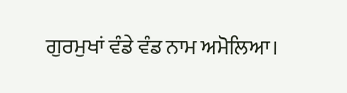ਗੁਰਮੁਖਾਂ ਵੰਡੇ ਵੰਡ ਨਾਮ ਅਮੋਲਿਆ।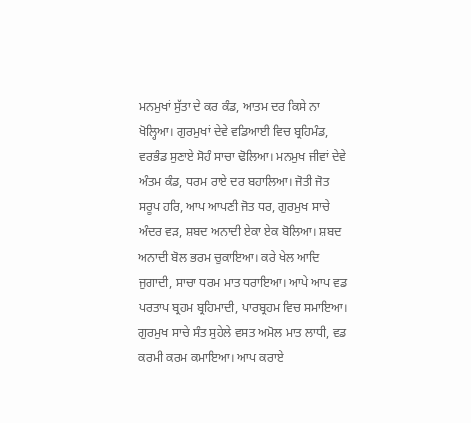ਮਨਮੁਖਾਂ ਸੁੱਤਾ ਦੇ ਕਰ ਕੰਡ, ਆਤਮ ਦਰ ਕਿਸੇ ਨਾ ਖੋਲ੍ਹਿਆ। ਗੁਰਮੁਖਾਂ ਦੇਵੇ ਵਡਿਆਈ ਵਿਚ ਬ੍ਰਹਿਮੰਡ, ਵਰਭੰਡ ਸੁਣਾਏ ਸੋਹੰ ਸਾਚਾ ਢੋਲਿਆ। ਮਨਮੁਖ ਜੀਵਾਂ ਦੇਵੇ ਅੰਤਮ ਕੰਡ, ਧਰਮ ਰਾਏ ਦਰ ਬਹਾਲਿਆ। ਜੋਤੀ ਜੋਤ ਸਰੂਪ ਹਰਿ, ਆਪ ਆਪਣੀ ਜੋਤ ਧਰ, ਗੁਰਮੁਖ ਸਾਚੇ ਅੰਦਰ ਵੜ, ਸ਼ਬਦ ਅਨਾਦੀ ਏਕਾ ਏਕ ਬੋਲਿਆ। ਸ਼ਬਦ ਅਨਾਦੀ ਬੋਲ ਭਰਮ ਚੁਕਾਇਆ। ਕਰੇ ਖੇਲ ਆਦਿ ਜੁਗਾਦੀ, ਸਾਚਾ ਧਰਮ ਮਾਤ ਧਰਾਇਆ। ਆਪੇ ਆਪ ਵਡ ਪਰਤਾਪ ਬ੍ਰਹਮ ਬ੍ਰਹਿਮਾਦੀ, ਪਾਰਬ੍ਰਹਮ ਵਿਚ ਸਮਾਇਆ। ਗੁਰਮੁਖ ਸਾਚੇ ਸੰਤ ਸੁਹੇਲੇ ਵਸਤ ਅਮੋਲ ਮਾਤ ਲਾਧੀ, ਵਡ ਕਰਮੀ ਕਰਮ ਕਮਾਇਆ। ਆਪ ਕਰਾਏ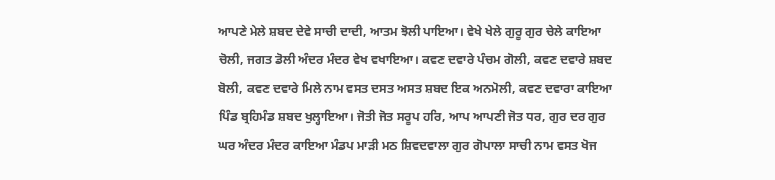ਆਪਣੇ ਮੇਲੇ ਸ਼ਬਦ ਦੇਵੇ ਸਾਚੀ ਦਾਦੀ, ਆਤਮ ਝੋਲੀ ਪਾਇਆ। ਵੇਖੇ ਖੇਲੇ ਗੁਰੂ ਗੁਰ ਚੇਲੇ ਕਾਇਆ ਚੋਲੀ, ਜਗਤ ਡੋਲੀ ਅੰਦਰ ਮੰਦਰ ਵੇਖ ਵਖਾਇਆ। ਕਵਣ ਦਵਾਰੇ ਪੰਚਮ ਗੋਲੀ, ਕਵਣ ਦਵਾਰੇ ਸ਼ਬਦ ਬੋਲੀ, ਕਵਣ ਦਵਾਰੇ ਮਿਲੇ ਨਾਮ ਵਸਤ ਦਸਤ ਅਸਤ ਸ਼ਬਦ ਇਕ ਅਨਮੋਲੀ, ਕਵਣ ਦਵਾਰਾ ਕਾਇਆ ਪਿੰਡ ਬ੍ਰਹਿਮੰਡ ਸ਼ਬਦ ਖੁਲ੍ਹਾਇਆ। ਜੋਤੀ ਜੋਤ ਸਰੂਪ ਹਰਿ, ਆਪ ਆਪਣੀ ਜੋਤ ਧਰ, ਗੁਰ ਦਰ ਗੁਰ ਘਰ ਅੰਦਰ ਮੰਦਰ ਕਾਇਆ ਮੰਡਪ ਮਾੜੀ ਮਠ ਸ਼ਿਵਦਵਾਲਾ ਗੁਰ ਗੋਪਾਲਾ ਸਾਚੀ ਨਾਮ ਵਸਤ ਖੋਜ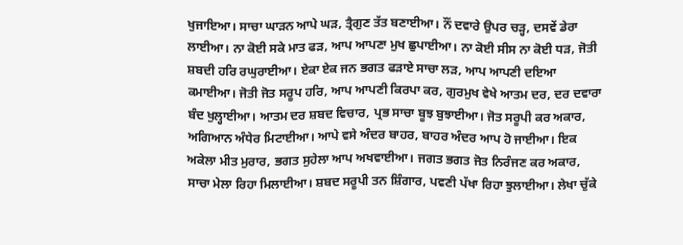ਖੁਜਾਇਆ। ਸਾਚਾ ਘਾੜਨ ਆਪੇ ਘੜ, ਤ੍ਰੈਗੁਣ ਤੱਤ ਬਣਾਈਆ। ਨੌਂ ਦਵਾਰੇ ਉਪਰ ਚੜ੍ਹ, ਦਸਵੇਂ ਡੇਰਾ ਲਾਈਆ। ਨਾ ਕੋਈ ਸਕੇ ਮਾਤ ਫੜ, ਆਪ ਆਪਣਾ ਮੁਖ ਛੁਪਾਈਆ। ਨਾ ਕੋਈ ਸੀਸ ਨਾ ਕੋਈ ਧੜ, ਜੋਤੀ ਸ਼ਬਦੀ ਹਰਿ ਰਘੁਰਾਈਆ। ਏਕਾ ਏਕ ਜਨ ਭਗਤ ਫੜਾਏ ਸਾਚਾ ਲੜ, ਆਪ ਆਪਣੀ ਦਇਆ ਕਮਾਈਆ। ਜੋਤੀ ਜੋਤ ਸਰੂਪ ਹਰਿ, ਆਪ ਆਪਣੀ ਕਿਰਪਾ ਕਰ, ਗੁਰਮੁਖ ਵੇਖੇ ਆਤਮ ਦਰ, ਦਰ ਦਵਾਰਾ ਬੰਦ ਖੁਲ੍ਹਾਈਆ। ਆਤਮ ਦਰ ਸ਼ਬਦ ਵਿਚਾਰ, ਪ੍ਰਭ ਸਾਚਾ ਬੂਝ ਬੁਝਾਈਆ। ਜੋਤ ਸਰੂਪੀ ਕਰ ਅਕਾਰ, ਅਗਿਆਨ ਅੰਧੇਰ ਮਿਟਾਈਆ। ਆਪੇ ਵਸੇ ਅੰਦਰ ਬਾਹਰ, ਬਾਹਰ ਅੰਦਰ ਆਪ ਹੋ ਜਾਈਆ। ਇਕ ਅਕੇਲਾ ਮੀਤ ਮੁਰਾਰ, ਭਗਤ ਸੁਹੇਲਾ ਆਪ ਅਖਵਾਈਆ। ਜਗਤ ਭਗਤ ਜੋਤ ਨਿਰੰਜਣ ਕਰ ਅਕਾਰ, ਸਾਚਾ ਮੇਲਾ ਰਿਹਾ ਮਿਲਾਈਆ। ਸ਼ਬਦ ਸਰੂਪੀ ਤਨ ਸ਼ਿੰਗਾਰ, ਪਵਣੀ ਪੱਖਾ ਰਿਹਾ ਝੁਲਾਈਆ। ਲੇਖਾ ਚੁੱਕੇ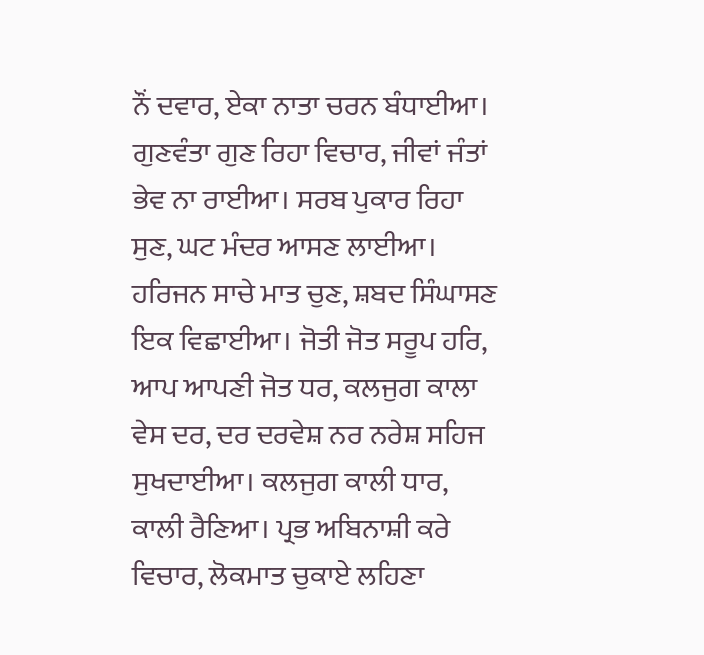ਨੌਂ ਦਵਾਰ, ਏਕਾ ਨਾਤਾ ਚਰਨ ਬੰਧਾਈਆ। ਗੁਣਵੰਤਾ ਗੁਣ ਰਿਹਾ ਵਿਚਾਰ, ਜੀਵਾਂ ਜੰਤਾਂ ਭੇਵ ਨਾ ਰਾਈਆ। ਸਰਬ ਪੁਕਾਰ ਰਿਹਾ ਸੁਣ, ਘਟ ਮੰਦਰ ਆਸਣ ਲਾਈਆ। ਹਰਿਜਨ ਸਾਚੇ ਮਾਤ ਚੁਣ, ਸ਼ਬਦ ਸਿੰਘਾਸਣ ਇਕ ਵਿਛਾਈਆ। ਜੋਤੀ ਜੋਤ ਸਰੂਪ ਹਰਿ, ਆਪ ਆਪਣੀ ਜੋਤ ਧਰ, ਕਲਜੁਗ ਕਾਲਾ ਵੇਸ ਦਰ, ਦਰ ਦਰਵੇਸ਼ ਨਰ ਨਰੇਸ਼ ਸਹਿਜ ਸੁਖਦਾਈਆ। ਕਲਜੁਗ ਕਾਲੀ ਧਾਰ, ਕਾਲੀ ਰੈਣਿਆ। ਪ੍ਰਭ ਅਬਿਨਾਸ਼ੀ ਕਰੇ ਵਿਚਾਰ, ਲੋਕਮਾਤ ਚੁਕਾਏ ਲਹਿਣਾ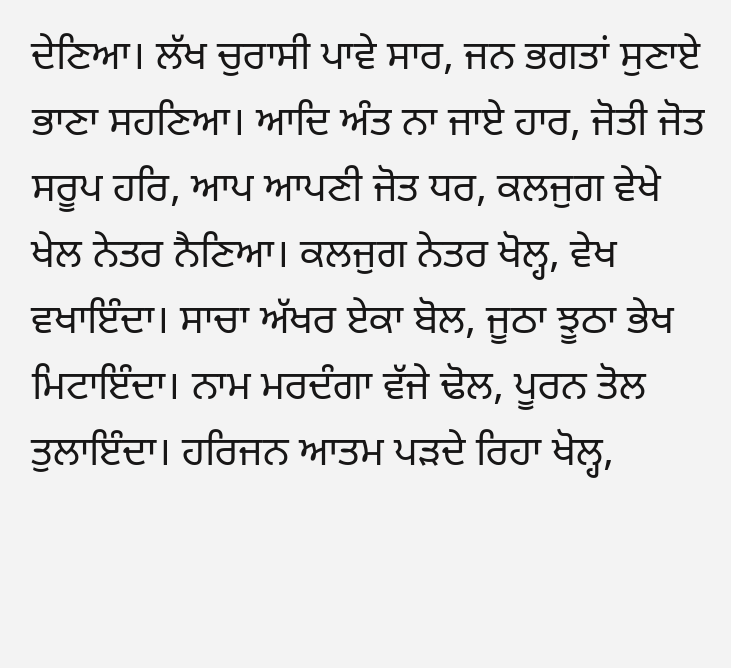ਦੇਣਿਆ। ਲੱਖ ਚੁਰਾਸੀ ਪਾਵੇ ਸਾਰ, ਜਨ ਭਗਤਾਂ ਸੁਣਾਏ ਭਾਣਾ ਸਹਣਿਆ। ਆਦਿ ਅੰਤ ਨਾ ਜਾਏ ਹਾਰ, ਜੋਤੀ ਜੋਤ ਸਰੂਪ ਹਰਿ, ਆਪ ਆਪਣੀ ਜੋਤ ਧਰ, ਕਲਜੁਗ ਵੇਖੇ ਖੇਲ ਨੇਤਰ ਨੈਣਿਆ। ਕਲਜੁਗ ਨੇਤਰ ਖੋਲ੍ਹ, ਵੇਖ ਵਖਾਇੰਦਾ। ਸਾਚਾ ਅੱਖਰ ਏਕਾ ਬੋਲ, ਜੂਠਾ ਝੂਠਾ ਭੇਖ ਮਿਟਾਇੰਦਾ। ਨਾਮ ਮਰਦੰਗਾ ਵੱਜੇ ਢੋਲ, ਪੂਰਨ ਤੋਲ ਤੁਲਾਇੰਦਾ। ਹਰਿਜਨ ਆਤਮ ਪੜਦੇ ਰਿਹਾ ਖੋਲ੍ਹ,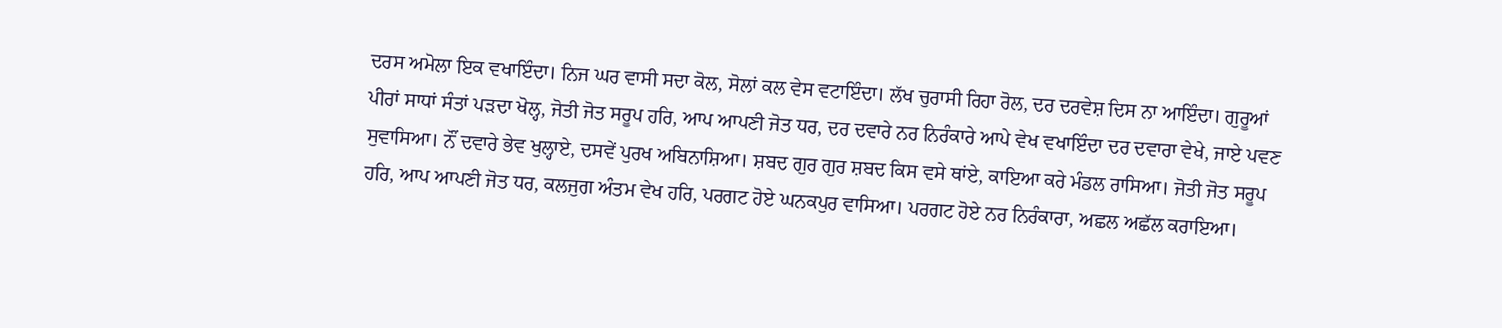ਦਰਸ ਅਮੋਲਾ ਇਕ ਵਖਾਇੰਦਾ। ਨਿਜ ਘਰ ਵਾਸੀ ਸਦਾ ਕੋਲ, ਸੋਲਾਂ ਕਲ ਵੇਸ ਵਟਾਇੰਦਾ। ਲੱਖ ਚੁਰਾਸੀ ਰਿਹਾ ਰੋਲ, ਦਰ ਦਰਵੇਸ਼ ਦਿਸ ਨਾ ਆਇੰਦਾ। ਗੁਰੂਆਂ ਪੀਰਾਂ ਸਾਧਾਂ ਸੰਤਾਂ ਪੜਦਾ ਖੋਲ੍ਹ, ਜੋਤੀ ਜੋਤ ਸਰੂਪ ਹਰਿ, ਆਪ ਆਪਣੀ ਜੋਤ ਧਰ, ਦਰ ਦਵਾਰੇ ਨਰ ਨਿਰੰਕਾਰੇ ਆਪੇ ਵੇਖ ਵਖਾਇੰਦਾ ਦਰ ਦਵਾਰਾ ਵੇਖੇ, ਜਾਏ ਪਵਣ ਸੁਵਾਸਿਆ। ਨੌਂ ਦਵਾਰੇ ਭੇਵ ਖੁਲ੍ਹਾਏ, ਦਸਵੇਂ ਪੁਰਖ ਅਬਿਨਾਸ਼ਿਆ। ਸ਼ਬਦ ਗੁਰ ਗੁਰ ਸ਼ਬਦ ਕਿਸ ਵਸੇ ਥਾਂਏ, ਕਾਇਆ ਕਰੇ ਮੰਡਲ ਰਾਸਿਆ। ਜੋਤੀ ਜੋਤ ਸਰੂਪ ਹਰਿ, ਆਪ ਆਪਣੀ ਜੋਤ ਧਰ, ਕਲਜੁਗ ਅੰਤਮ ਵੇਖ ਹਰਿ, ਪਰਗਟ ਹੋਏ ਘਨਕਪੁਰ ਵਾਸਿਆ। ਪਰਗਟ ਹੋਏ ਨਰ ਨਿਰੰਕਾਰਾ, ਅਛਲ ਅਛੱਲ ਕਰਾਇਆ।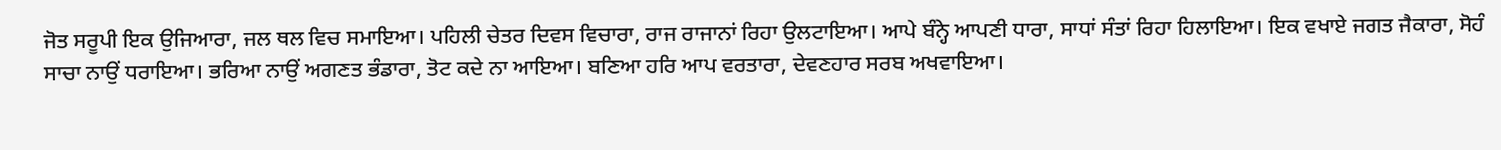ਜੋਤ ਸਰੂਪੀ ਇਕ ਉਜਿਆਰਾ, ਜਲ ਥਲ ਵਿਚ ਸਮਾਇਆ। ਪਹਿਲੀ ਚੇਤਰ ਦਿਵਸ ਵਿਚਾਰਾ, ਰਾਜ ਰਾਜਾਨਾਂ ਰਿਹਾ ਉਲਟਾਇਆ। ਆਪੇ ਬੰਨ੍ਹੇ ਆਪਣੀ ਧਾਰਾ, ਸਾਧਾਂ ਸੰਤਾਂ ਰਿਹਾ ਹਿਲਾਇਆ। ਇਕ ਵਖਾਏ ਜਗਤ ਜੈਕਾਰਾ, ਸੋਹੰ ਸਾਚਾ ਨਾਉਂ ਧਰਾਇਆ। ਭਰਿਆ ਨਾਉਂ ਅਗਣਤ ਭੰਡਾਰਾ, ਤੋਟ ਕਦੇ ਨਾ ਆਇਆ। ਬਣਿਆ ਹਰਿ ਆਪ ਵਰਤਾਰਾ, ਦੇਵਣਹਾਰ ਸਰਬ ਅਖਵਾਇਆ।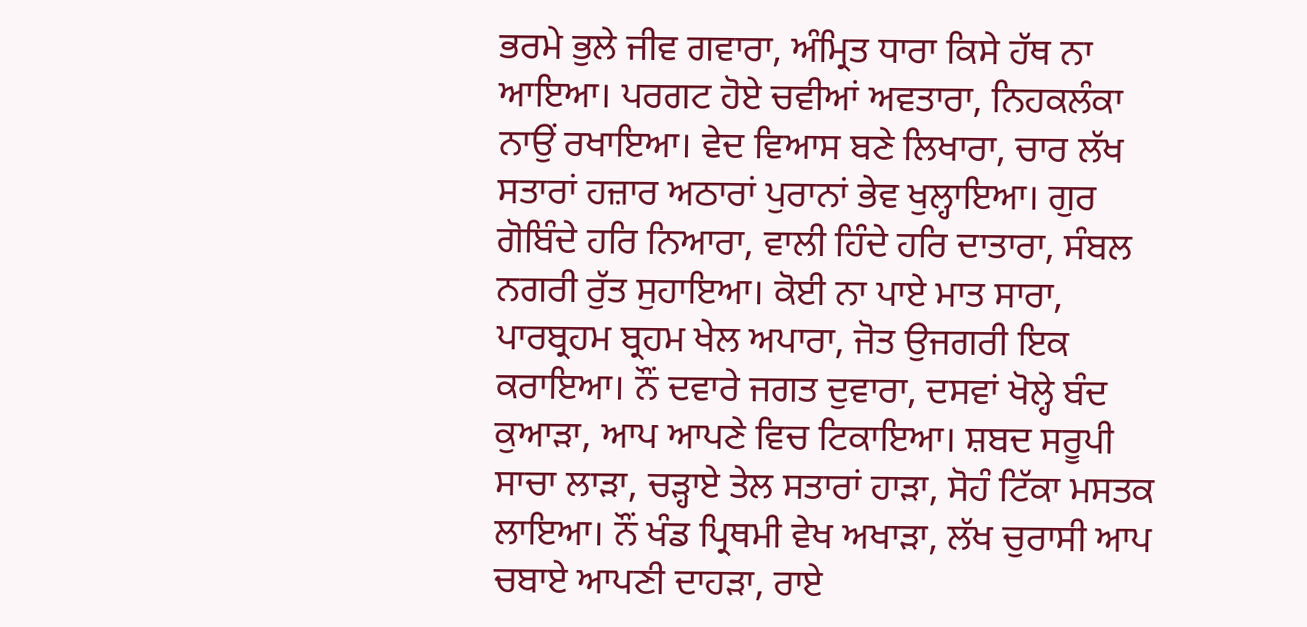ਭਰਮੇ ਭੁਲੇ ਜੀਵ ਗਵਾਰਾ, ਅੰਮ੍ਰਿਤ ਧਾਰਾ ਕਿਸੇ ਹੱਥ ਨਾ ਆਇਆ। ਪਰਗਟ ਹੋਏ ਚਵੀਆਂ ਅਵਤਾਰਾ, ਨਿਹਕਲੰਕਾ ਨਾਉਂ ਰਖਾਇਆ। ਵੇਦ ਵਿਆਸ ਬਣੇ ਲਿਖਾਰਾ, ਚਾਰ ਲੱਖ ਸਤਾਰਾਂ ਹਜ਼ਾਰ ਅਠਾਰਾਂ ਪੁਰਾਨਾਂ ਭੇਵ ਖੁਲ੍ਹਾਇਆ। ਗੁਰ ਗੋਬਿੰਦੇ ਹਰਿ ਨਿਆਰਾ, ਵਾਲੀ ਹਿੰਦੇ ਹਰਿ ਦਾਤਾਰਾ, ਸੰਬਲ ਨਗਰੀ ਰੁੱਤ ਸੁਹਾਇਆ। ਕੋਈ ਨਾ ਪਾਏ ਮਾਤ ਸਾਰਾ, ਪਾਰਬ੍ਰਹਮ ਬ੍ਰਹਮ ਖੇਲ ਅਪਾਰਾ, ਜੋਤ ਉਜਗਰੀ ਇਕ ਕਰਾਇਆ। ਨੌਂ ਦਵਾਰੇ ਜਗਤ ਦੁਵਾਰਾ, ਦਸਵਾਂ ਖੋਲ੍ਹੇ ਬੰਦ ਕੁਆੜਾ, ਆਪ ਆਪਣੇ ਵਿਚ ਟਿਕਾਇਆ। ਸ਼ਬਦ ਸਰੂਪੀ ਸਾਚਾ ਲਾੜਾ, ਚੜ੍ਹਾਏ ਤੇਲ ਸਤਾਰਾਂ ਹਾੜਾ, ਸੋਹੰ ਟਿੱਕਾ ਮਸਤਕ ਲਾਇਆ। ਨੌਂ ਖੰਡ ਪ੍ਰਿਥਮੀ ਵੇਖ ਅਖਾੜਾ, ਲੱਖ ਚੁਰਾਸੀ ਆਪ ਚਬਾਏ ਆਪਣੀ ਦਾਹੜਾ, ਰਾਏ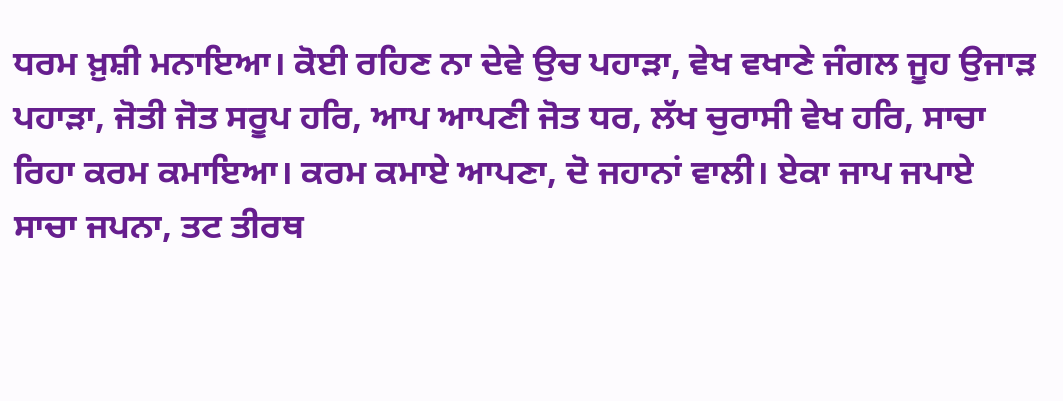ਧਰਮ ਖ਼ੁਸ਼ੀ ਮਨਾਇਆ। ਕੋਈ ਰਹਿਣ ਨਾ ਦੇਵੇ ਉਚ ਪਹਾੜਾ, ਵੇਖ ਵਖਾਣੇ ਜੰਗਲ ਜੂਹ ਉਜਾੜ ਪਹਾੜਾ, ਜੋਤੀ ਜੋਤ ਸਰੂਪ ਹਰਿ, ਆਪ ਆਪਣੀ ਜੋਤ ਧਰ, ਲੱਖ ਚੁਰਾਸੀ ਵੇਖ ਹਰਿ, ਸਾਚਾ ਰਿਹਾ ਕਰਮ ਕਮਾਇਆ। ਕਰਮ ਕਮਾਏ ਆਪਣਾ, ਦੋ ਜਹਾਨਾਂ ਵਾਲੀ। ਏਕਾ ਜਾਪ ਜਪਾਏ ਸਾਚਾ ਜਪਨਾ, ਤਟ ਤੀਰਥ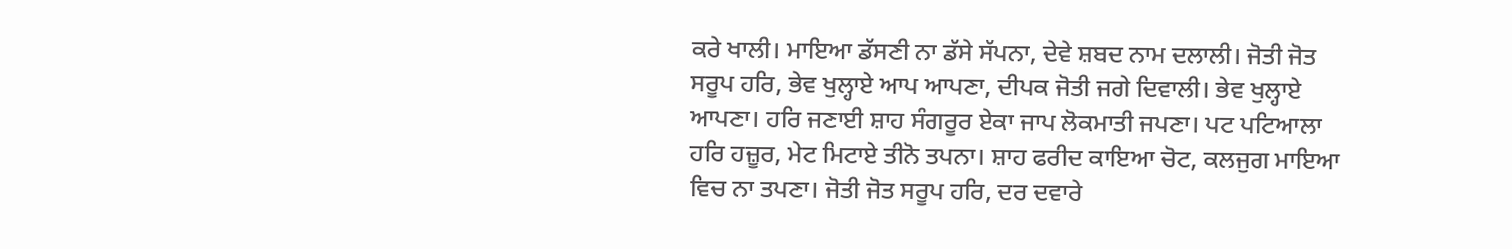ਕਰੇ ਖਾਲੀ। ਮਾਇਆ ਡੱਸਣੀ ਨਾ ਡੱਸੇ ਸੱਪਨਾ, ਦੇਵੇ ਸ਼ਬਦ ਨਾਮ ਦਲਾਲੀ। ਜੋਤੀ ਜੋਤ ਸਰੂਪ ਹਰਿ, ਭੇਵ ਖੁਲ੍ਹਾਏ ਆਪ ਆਪਣਾ, ਦੀਪਕ ਜੋਤੀ ਜਗੇ ਦਿਵਾਲੀ। ਭੇਵ ਖੁਲ੍ਹਾਏ ਆਪਣਾ। ਹਰਿ ਜਣਾਈ ਸ਼ਾਹ ਸੰਗਰੂਰ ਏਕਾ ਜਾਪ ਲੋਕਮਾਤੀ ਜਪਣਾ। ਪਟ ਪਟਿਆਲਾ ਹਰਿ ਹਜ਼ੂਰ, ਮੇਟ ਮਿਟਾਏ ਤੀਨੋ ਤਪਨਾ। ਸ਼ਾਹ ਫਰੀਦ ਕਾਇਆ ਚੋਟ, ਕਲਜੁਗ ਮਾਇਆ ਵਿਚ ਨਾ ਤਪਣਾ। ਜੋਤੀ ਜੋਤ ਸਰੂਪ ਹਰਿ, ਦਰ ਦਵਾਰੇ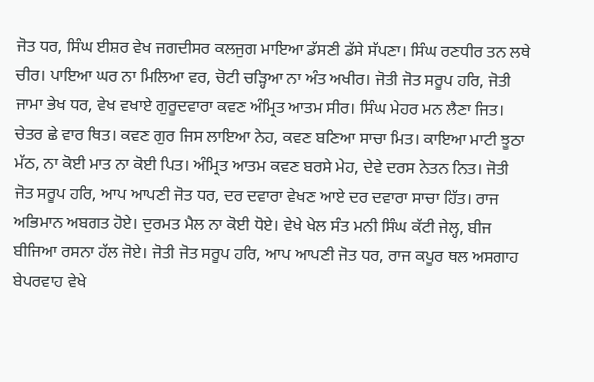ਜੋਤ ਧਰ, ਸਿੰਘ ਈਸ਼ਰ ਵੇਖ ਜਗਦੀਸਰ ਕਲਜੁਗ ਮਾਇਆ ਡੱਸਣੀ ਡੱਸੇ ਸੱਪਣਾ। ਸਿੰਘ ਰਣਧੀਰ ਤਨ ਲਥੇ ਚੀਰ। ਪਾਇਆ ਘਰ ਨਾ ਮਿਲਿਆ ਵਰ, ਚੋਟੀ ਚੜ੍ਹਿਆ ਨਾ ਅੰਤ ਅਖੀਰ। ਜੋਤੀ ਜੋਤ ਸਰੂਪ ਹਰਿ, ਜੋਤੀ ਜਾਮਾ ਭੇਖ ਧਰ, ਵੇਖ ਵਖਾਏ ਗੁਰੂਦਵਾਰਾ ਕਵਣ ਅੰਮ੍ਰਿਤ ਆਤਮ ਸੀਰ। ਸਿੰਘ ਮੇਹਰ ਮਨ ਲੈਣਾ ਜਿਤ। ਚੇਤਰ ਛੇ ਵਾਰ ਥਿਤ। ਕਵਣ ਗੁਰ ਜਿਸ ਲਾਇਆ ਨੇਹ, ਕਵਣ ਬਣਿਆ ਸਾਚਾ ਮਿਤ। ਕਾਇਆ ਮਾਟੀ ਝੂਠਾ ਮੱਠ, ਨਾ ਕੋਈ ਮਾਤ ਨਾ ਕੋਈ ਪਿਤ। ਅੰਮ੍ਰਿਤ ਆਤਮ ਕਵਣ ਬਰਸੇ ਮੇਹ, ਦੇਵੇ ਦਰਸ ਨੇਤਨ ਨਿਤ। ਜੋਤੀ ਜੋਤ ਸਰੂਪ ਹਰਿ, ਆਪ ਆਪਣੀ ਜੋਤ ਧਰ, ਦਰ ਦਵਾਰਾ ਵੇਖਣ ਆਏ ਦਰ ਦਵਾਰਾ ਸਾਚਾ ਹਿੱਤ। ਰਾਜ ਅਭਿਮਾਨ ਅਬਗਤ ਹੋਏ। ਦੁਰਮਤ ਮੈਲ ਨਾ ਕੋਈ ਧੋਏ। ਵੇਖੇ ਖੇਲ ਸੰਤ ਮਨੀ ਸਿੰਘ ਕੱਟੀ ਜੇਲ੍ਹ, ਬੀਜ ਬੀਜਿਆ ਰਸਨਾ ਹੱਲ ਜੋਏ। ਜੋਤੀ ਜੋਤ ਸਰੂਪ ਹਰਿ, ਆਪ ਆਪਣੀ ਜੋਤ ਧਰ, ਰਾਜ ਕਪੂਰ ਥਲ ਅਸਗਾਹ ਬੇਪਰਵਾਹ ਵੇਖੇ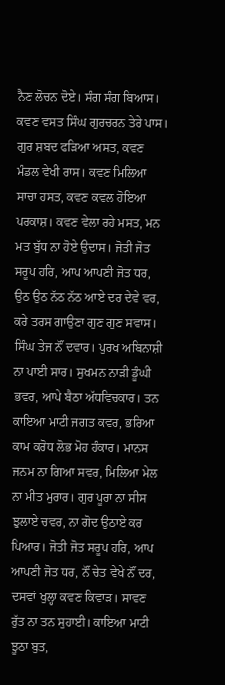ਨੈਣ ਲੋਚਨ ਦੋਏ। ਸੰਗ ਸੰਗ ਬਿਆਸ। ਕਵਣ ਵਸਤ ਸਿੰਘ ਗੁਰਚਰਨ ਤੇਰੇ ਪਾਸ। ਗੁਰ ਸ਼ਬਦ ਫੜਿਆ ਅਸਤ, ਕਵਣ ਮੰਡਲ ਵੇਖੀ ਰਾਸ। ਕਵਣ ਮਿਲਿਆ ਸਾਚਾ ਹਸਤ, ਕਵਣ ਕਵਲ ਹੋਇਆ ਪਰਕਾਸ਼। ਕਵਣ ਵੇਲਾ ਰਹੇ ਮਸਤ, ਮਨ ਮਤ ਬੁੱਧ ਨਾ ਹੋਏ ਉਦਾਸ। ਜੋਤੀ ਜੋਤ ਸਰੂਪ ਹਰਿ, ਆਪ ਆਪਣੀ ਜੋਤ ਧਰ, ਉਠ ਉਠ ਨੱਠ ਨੱਠ ਆਏ ਦਰ ਦੇਵੇ ਵਰ, ਕਰੇ ਤਰਸ ਗਾਉਣਾ ਗੁਣ ਗੁਣ ਸਵਾਸ। ਸਿੰਘ ਤੇਜ ਨੌਂ ਦਵਾਰ। ਪੁਰਖ ਅਬਿਨਾਸ਼ੀ ਨਾ ਪਾਈ ਸਾਰ। ਸੁਖਮਨ ਨਾੜੀ ਡੂੰਘੀ ਭਵਰ, ਆਪੇ ਬੈਠਾ ਅੱਧਵਿਚਕਾਰ। ਤਨ ਕਾਇਆ ਮਾਟੀ ਜਗਤ ਕਵਰ, ਭਰਿਆ ਕਾਮ ਕਰੋਧ ਲੋਭ ਮੋਹ ਹੰਕਾਰ। ਮਾਨਸ ਜਨਮ ਨਾ ਗਿਆ ਸਵਰ, ਮਿਲਿਆ ਮੇਲ ਨਾ ਮੀਤ ਮੁਰਾਰ। ਗੁਰ ਪੂਰਾ ਨਾ ਸੀਸ ਝੁਲਾਏ ਚਵਰ, ਨਾ ਗੋਦ ਉਠਾਏ ਕਰ ਪਿਆਰ। ਜੋਤੀ ਜੋਤ ਸਰੂਪ ਹਰਿ, ਆਪ ਆਪਣੀ ਜੋਤ ਧਰ, ਨੌਂ ਚੇਤ ਵੇਖੇ ਨੌਂ ਦਰ, ਦਸਵਾਂ ਖੁਲ੍ਹਾ ਕਵਣ ਕਿਵਾੜ। ਸਾਵਣ ਰੁੱਤ ਨਾ ਤਨ ਸੁਹਾਈ। ਕਾਇਆ ਮਾਟੀ ਝੂਠਾ ਬੁਤ,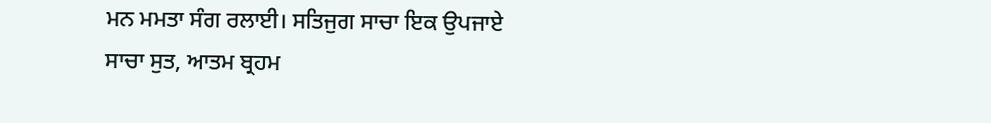ਮਨ ਮਮਤਾ ਸੰਗ ਰਲਾਈ। ਸਤਿਜੁਗ ਸਾਚਾ ਇਕ ਉਪਜਾਏ ਸਾਚਾ ਸੁਤ, ਆਤਮ ਬ੍ਰਹਮ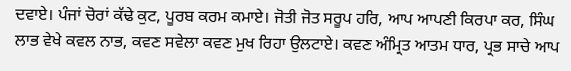ਦਵਾਏ। ਪੰਜਾਂ ਚੋਰਾਂ ਕੱਢੇ ਕੁਟ, ਪੂਰਬ ਕਰਮ ਕਮਾਏ। ਜੋਤੀ ਜੋਤ ਸਰੂਪ ਹਰਿ, ਆਪ ਆਪਣੀ ਕਿਰਪਾ ਕਰ, ਸਿੰਘ ਲਾਭ ਵੇਖੇ ਕਵਲ ਨਾਭ, ਕਵਣ ਸਵੇਲਾ ਕਵਣ ਮੁਖ ਰਿਹਾ ਉਲਟਾਏ। ਕਵਣ ਅੰਮ੍ਰਿਤ ਆਤਮ ਧਾਰ, ਪ੍ਰਭ ਸਾਚੇ ਆਪ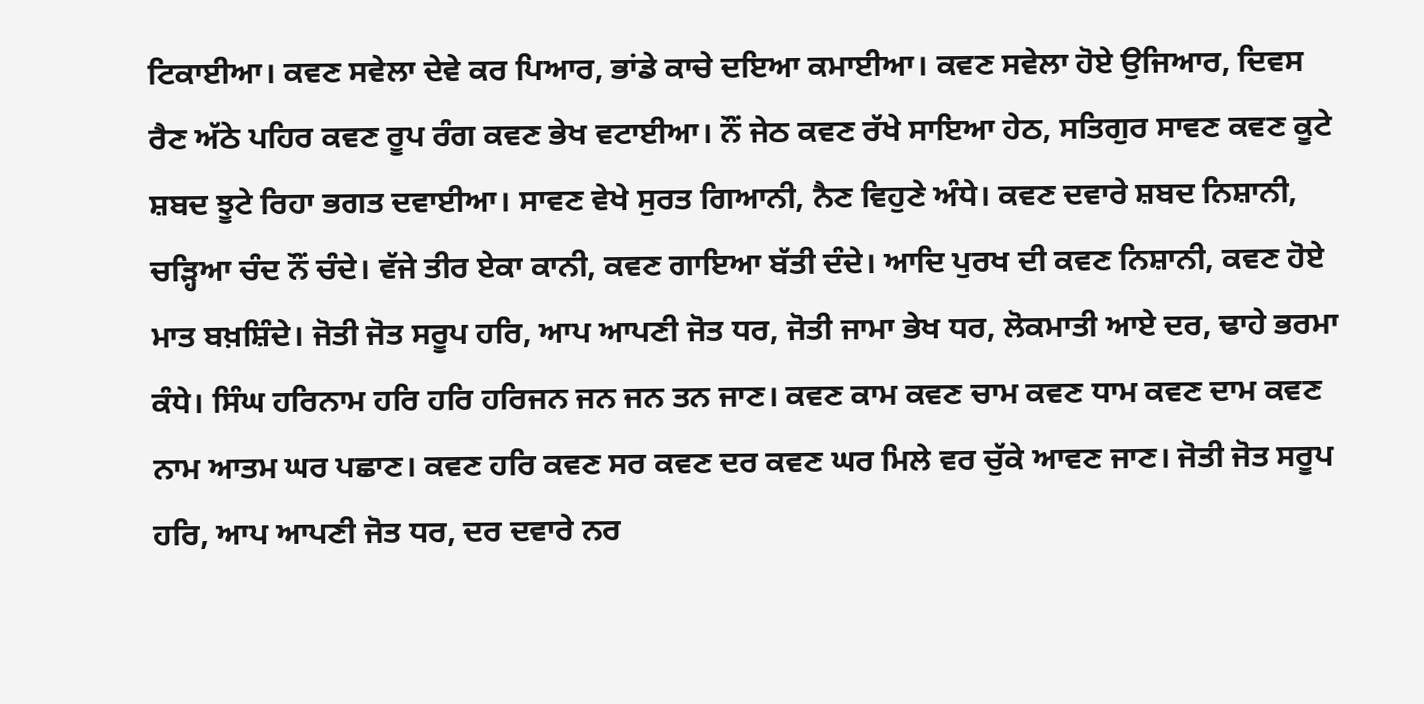ਟਿਕਾਈਆ। ਕਵਣ ਸਵੇਲਾ ਦੇਵੇ ਕਰ ਪਿਆਰ, ਭਾਂਡੇ ਕਾਚੇ ਦਇਆ ਕਮਾਈਆ। ਕਵਣ ਸਵੇਲਾ ਹੋਏ ਉਜਿਆਰ, ਦਿਵਸ ਰੈਣ ਅੱਠੇ ਪਹਿਰ ਕਵਣ ਰੂਪ ਰੰਗ ਕਵਣ ਭੇਖ ਵਟਾਈਆ। ਨੌਂ ਜੇਠ ਕਵਣ ਰੱਖੇ ਸਾਇਆ ਹੇਠ, ਸਤਿਗੁਰ ਸਾਵਣ ਕਵਣ ਕੂਟੇ ਸ਼ਬਦ ਝੂਟੇ ਰਿਹਾ ਭਗਤ ਦਵਾਈਆ। ਸਾਵਣ ਵੇਖੇ ਸੁਰਤ ਗਿਆਨੀ, ਨੈਣ ਵਿਹੁਣੇ ਅੰਧੇ। ਕਵਣ ਦਵਾਰੇ ਸ਼ਬਦ ਨਿਸ਼ਾਨੀ, ਚੜ੍ਹਿਆ ਚੰਦ ਨੌਂ ਚੰਦੇ। ਵੱਜੇ ਤੀਰ ਏਕਾ ਕਾਨੀ, ਕਵਣ ਗਾਇਆ ਬੱਤੀ ਦੰਦੇ। ਆਦਿ ਪੁਰਖ ਦੀ ਕਵਣ ਨਿਸ਼ਾਨੀ, ਕਵਣ ਹੋਏ ਮਾਤ ਬਖ਼ਸ਼ਿੰਦੇ। ਜੋਤੀ ਜੋਤ ਸਰੂਪ ਹਰਿ, ਆਪ ਆਪਣੀ ਜੋਤ ਧਰ, ਜੋਤੀ ਜਾਮਾ ਭੇਖ ਧਰ, ਲੋਕਮਾਤੀ ਆਏ ਦਰ, ਢਾਹੇ ਭਰਮਾ ਕੰਧੇ। ਸਿੰਘ ਹਰਿਨਾਮ ਹਰਿ ਹਰਿ ਹਰਿਜਨ ਜਨ ਜਨ ਤਨ ਜਾਣ। ਕਵਣ ਕਾਮ ਕਵਣ ਚਾਮ ਕਵਣ ਧਾਮ ਕਵਣ ਦਾਮ ਕਵਣ ਨਾਮ ਆਤਮ ਘਰ ਪਛਾਣ। ਕਵਣ ਹਰਿ ਕਵਣ ਸਰ ਕਵਣ ਦਰ ਕਵਣ ਘਰ ਮਿਲੇ ਵਰ ਚੁੱਕੇ ਆਵਣ ਜਾਣ। ਜੋਤੀ ਜੋਤ ਸਰੂਪ ਹਰਿ, ਆਪ ਆਪਣੀ ਜੋਤ ਧਰ, ਦਰ ਦਵਾਰੇ ਨਰ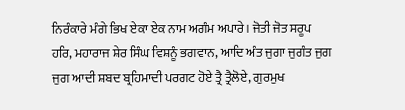ਨਿਰੰਕਾਰੇ ਮੰਗੇ ਭਿਖ ਏਕਾ ਏਕ ਨਾਮ ਅਗੰਮ ਅਪਾਰੇ। ਜੋਤੀ ਜੋਤ ਸਰੂਪ ਹਰਿ, ਮਹਾਰਾਜ ਸ਼ੇਰ ਸਿੰਘ ਵਿਸ਼ਨੂੰ ਭਗਵਾਨ, ਆਦਿ ਅੰਤ ਜੁਗਾ ਜੁਗੰਤ ਜੁਗ ਜੁਗ ਆਦੀ ਸ਼ਬਦ ਬ੍ਰਹਿਮਾਦੀ ਪਰਗਟ ਹੋਏ ਤ੍ਰੈ ਤ੍ਰੈਲੋਏ, ਗੁਰਮੁਖ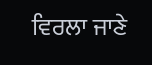ਵਿਰਲਾ ਜਾਣੇ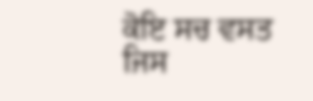ਕੋਇ ਸਚ ਵਸਤ ਜਿਸ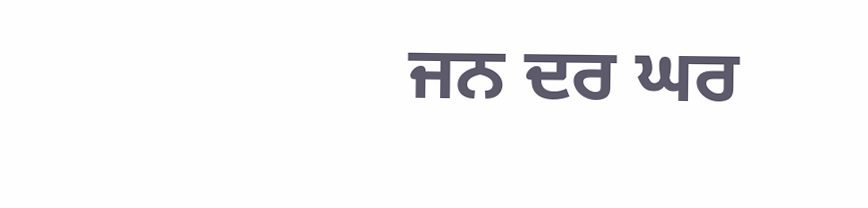ਜਨ ਦਰ ਘਰ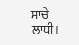ਸਾਚੇ ਲਾਧੀ।